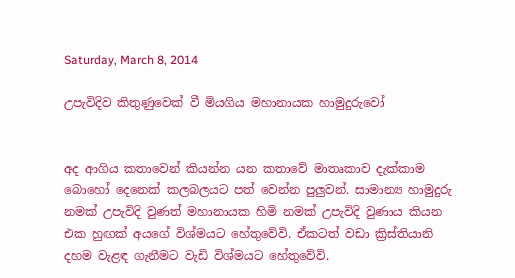Saturday, March 8, 2014

උපැවිදිව කිතුණුවෙක් වී මියගිය මහානායක හාමුදුරුවෝ


අද ආගිය කතාවෙන් කියන්න යන කතාවේ මාතෘකාව දැක්කාම බොහෝ දෙනෙක් කලබලයට පත් වෙන්න පුලුවන්. සාමාන්‍ය හාමුදුරු නමක් උපැවිදි වුණත් මහානායක හිමි නමක් උපැවිදි වුණාය කියන එක හුඟක් අයගේ විශ්මයට හේතුවේවි. ඒකටත් වඩා ක්‍රිස්තියානි දහම වැළඳ ගැනීමට වැඩි විශ්මයට හේතුවේවි.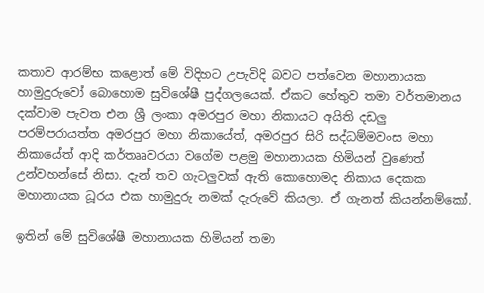කතාව ආරම්භ කළොත් මේ විදිහට උපැවිදි බවට පත්වෙන මහානායක හාමුදුරුවෝ බොහොම සුවිශේෂී පුද්ගලයෙක්. ඒකට හේතුව තමා වර්තමානය දක්වාම පැවත එන ශ්‍රී ලංකා අමරපුර මහා නිකායට අයිති දඩලු පරම්පරායත්ත අමරපුර මහා නිකායේත්, අමරපුර සිරි සද්ධම්මවංස මහා නිකායේත් ආදි කර්තෲවරයා වගේම පළමු මහානායක හිමියන් වුණෙත් උන්වහන්සේ නිසා. දැන් තව ගැටලුවක් ඇති කොහොමද නිකාය දෙකක මහානායක ධූරය එක හාමුදුරු නමක් දැරුවේ කියලා. ඒ ගැනත් කියන්නම්කෝ.

ඉතින් මේ සුවිශේෂී මහානායක හිමියන් තමා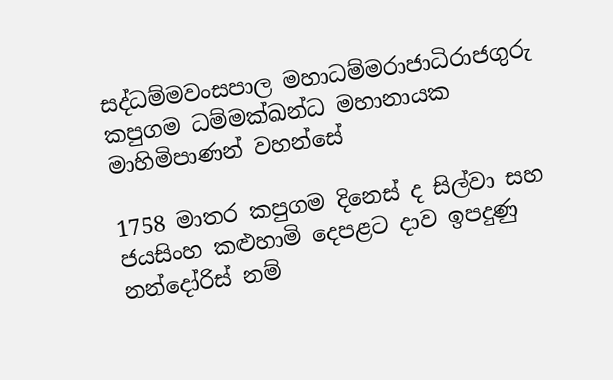සද්ධම්මවංසපාල මහාධම්මරාජාධිරාජගුරු කපුගම ධම්මක්ඛන්ධ මහානායක මාහිමිපාණන් වහන්සේ

1758 මාතර කපුගම දිනෙස් ද සිල්වා සහ ජයසිංහ කළුහාමි දෙපළට දාව ඉපදුණු නන්දෝරිස් නම්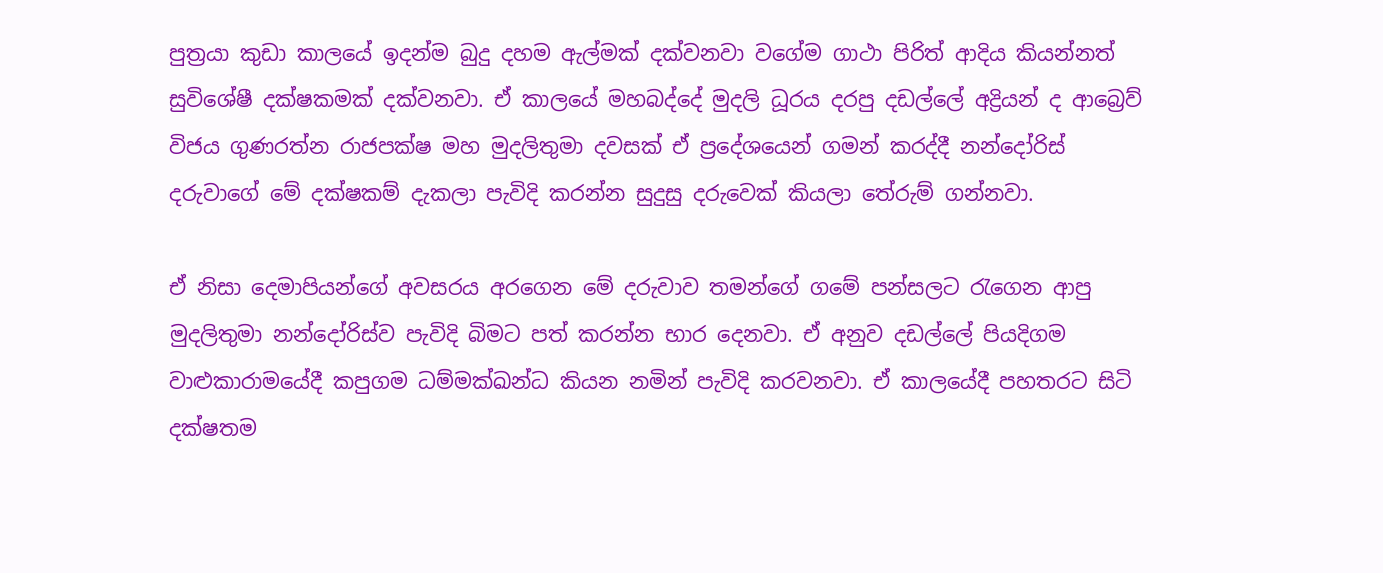පුත්‍රයා කුඩා කාලයේ ඉදන්ම බුදු දහම ඇල්මක් දක්වනවා වගේම ගාථා පිරිත් ආදිය කියන්නත් සුවිශේෂී දක්ෂකමක් දක්වනවා. ඒ කාලයේ මහබද්දේ මුදලි ධූරය දරපු දඩල්ලේ අද්‍රියන් ද ආබ්‍රෙව් විජය ගුණරත්න රාජපක්ෂ මහ මුදලිතුමා දවසක් ඒ ප්‍රදේශයෙන් ගමන් කරද්දී නන්දෝරිස් දරුවාගේ මේ දක්ෂකම් දැකලා පැවිදි කරන්න සුදුසු දරුවෙක් කියලා තේරුම් ගන්නවා.

ඒ නිසා දෙමාපියන්ගේ අවසරය අරගෙන මේ දරුවාව තමන්ගේ ගමේ පන්සලට රැගෙන ආපු මුදලිතුමා නන්දෝරිස්ව පැවිදි බිමට පත් කරන්න භාර දෙනවා. ඒ අනුව දඩල්ලේ පියදිගම වාළුකාරාමයේදී කපුගම ධම්මක්ඛන්ධ කියන නමින් පැවිදි කරවනවා. ඒ කාලයේදී පහතරට සිටි දක්ෂතම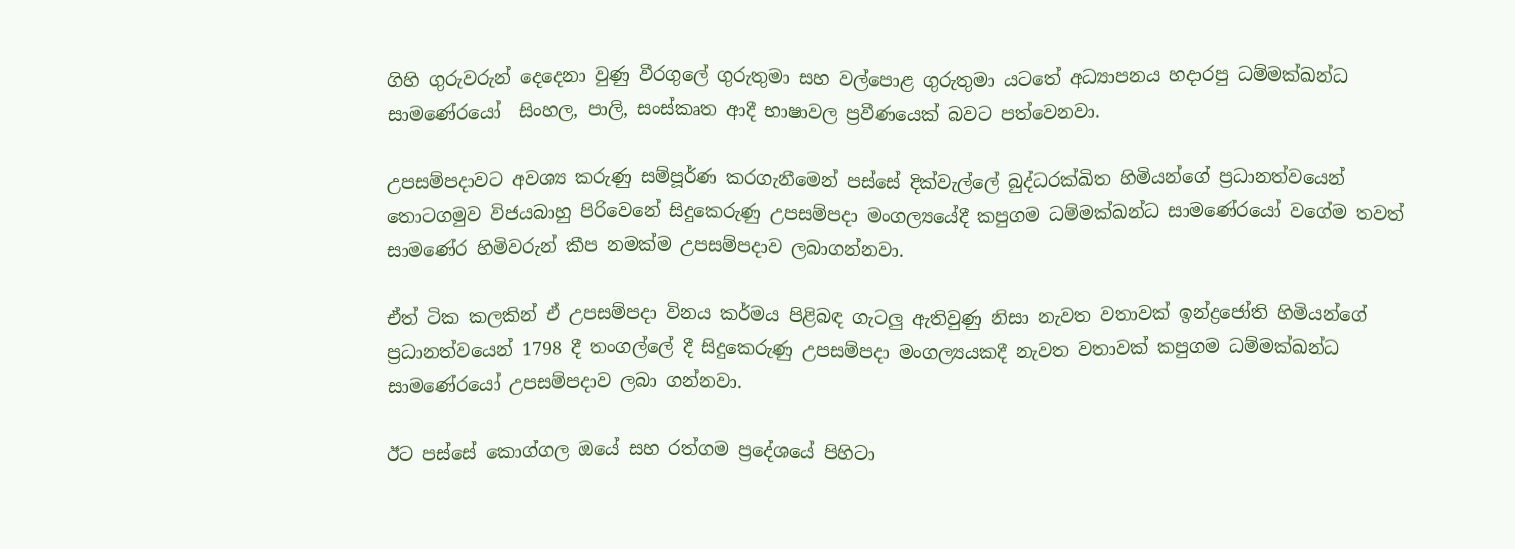ගිහි ගුරුවරුන් දෙදෙනා වුණු වීරගුලේ ගුරුතුමා සහ වල්පොළ ගුරුතුමා යටතේ අධ්‍යාපනය හදාරපු ධම්මක්ඛන්ධ සාමණේරයෝ  සිංහල, පාලි, සංස්කෘත ආදී භාෂාවල ප්‍රවීණයෙක් බවට පත්වෙනවා.

උපසම්පදාවට අවශ්‍ය කරුණු සම්පූර්ණ කරගැනීමෙන් පස්සේ දික්වැල්ලේ බුද්ධරක්ඛිත හිමියන්ගේ ප්‍රධානත්වයෙන් තොටගමුව විජයබාහු පිරිවෙනේ සිදුකෙරුණු උපසම්පදා මංගල්‍යයේදී කපුගම ධම්මක්ඛන්ධ සාමණේරයෝ වගේම තවත් සාමණේර හිමිවරුන් කීප නමක්ම උපසම්පදාව ලබාගන්නවා.

ඒත් ටික කලකින් ඒ උපසම්පදා විනය කර්මය පිළිබඳ ගැටලු ඇතිවුණු නිසා නැවත වතාවක් ඉන්ද්‍රජෝති හිමියන්ගේ ප්‍රධානත්වයෙන් 1798 දී තංගල්ලේ දී සිදුකෙරුණු උපසම්පදා මංගල්‍යයකදී නැවත වතාවක් කපුගම ධම්මක්ඛන්ධ සාමණේරයෝ උපසම්පදාව ලබා ගන්නවා.

ඊට පස්සේ කොග්ගල ඔයේ සහ රත්ගම ප්‍රදේශයේ පිහිටා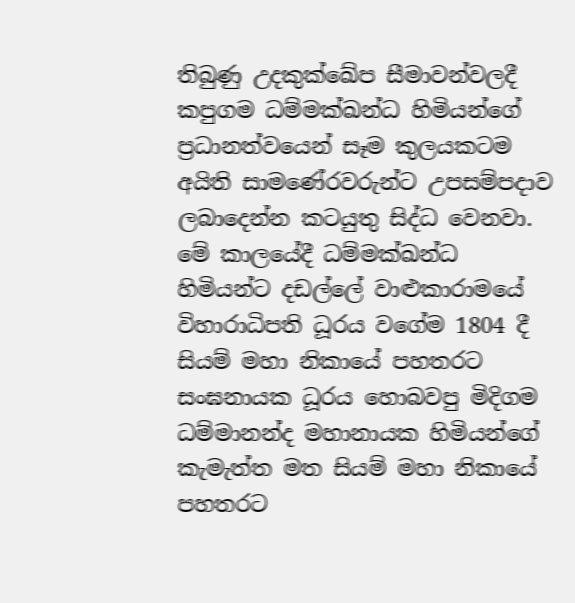තිබුණු උදකුක්ඛේප සීමාවන්වලදී කපුගම ධම්මක්ඛන්ධ හිමියන්ගේ ප්‍රධානත්වයෙන් සෑම කුලයකටම අයිති සාමණේරවරුන්ට උපසම්පදාව ලබාදෙන්න කටයුතු සිද්ධ වෙනවා. මේ කාලයේදී ධම්මක්ඛන්ධ හිමියන්ට දඩල්ලේ වාළුකාරාමයේ විහාරාධිපති ධූරය වගේම 1804 දී සියම් මහා නිකායේ පහතරට සංඝනායක ධූරය හොබවපු මිදිගම ධම්මානන්ද මහානායක හිමියන්ගේ කැමැත්ත මත සියම් මහා නිකායේ පහතරට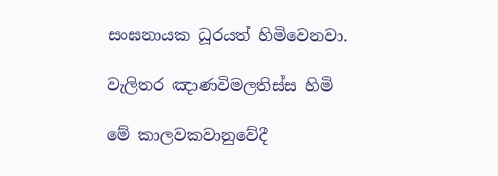සංඝනායක ධූරයත් හිමිවෙනවා.

වැලිතර ඤාණවිමලතිස්ස හිමි

මේ කාලවකවානුවේදී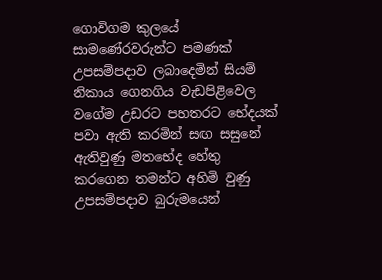ගොවිගම කුලයේ සාමණේරවරුන්ට පමණක් උපසම්පදාව ලබාදෙමින් සියම් නිකාය ගෙනගිය වැඩපිළිවෙල වගේම උඩරට පහතරට භේදයක් පවා ඇති කරමින් සඟ සසුනේ ඇතිවුණු මතභේද හේතු කරගෙන තමන්ට අහිමි වුණු උපසම්පදාව බුරුමයෙන්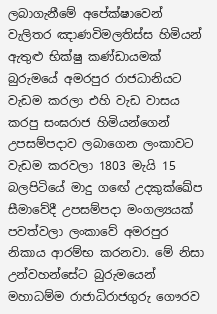ලබාගැනීමේ අපේක්ෂාවෙන් වැලිතර ඤාණවිමලතිස්ස හිමියන් ඇතුළු භික්ෂු කණ්ඩායමක් බුරුමයේ අමරපුර රාජධානියට වැඩම කරලා එහි වැඩ වාසය කරපු සංඝරාජ හිමියන්ගෙන් උපසම්පදාව ලබාගෙන ලංකාවට වැඩම කරවලා 1803 මැයි 15 බලපිටියේ මාදු ගඟේ උදකුක්ඛේප සීමාවේදී උපසම්පදා මංගල්‍යයක් පවත්වලා ලංකාවේ අමරපුර නිකාය ආරම්භ කරනවා. මේ නිසා උන්වහන්සේට බුරුමයෙන් මහාධම්ම රාජාධිරාජගුරු ගෞරව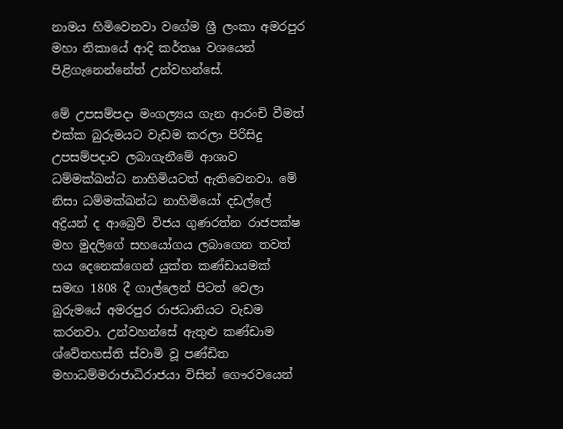නාමය හිමිවෙනවා වගේම ශ්‍රී ලංකා අමරපුර මහා නිකායේ ආදි කර්තෲ වශයෙන් පිළිගැනෙන්නේත් උන්වහන්සේ.

මේ උපසම්පදා මංගල්‍යය ගැන ආරංචි වීමත් එක්ක බුරුමයට වැඩම කරලා පිරිසිදු උපසම්පදාව ලබාගැනීමේ ආශාව ධම්මක්ඛන්ධ නාහිමියටත් ඇතිවෙනවා. මේ නිසා ධම්මක්ඛන්ධ නාහිමියෝ දඩල්ලේ අද්‍රියන් ද ආබ්‍රෙව් විජය ගුණරත්න රාජපක්ෂ මහ මුදලිගේ සහයෝගය ලබාගෙන තවත් හය දෙනෙක්ගෙන් යුක්ත කණ්ඩායමක් සමඟ 1808 දී ගාල්ලෙන් පිටත් වෙලා බුරුමයේ අමරපුර රාජධානියට වැඩම කරනවා. උන්වහන්සේ ඇතුළු කණ්ඩාම ශ්වේතහස්ති ස්වාමි වූ පණ්ඩිත මහාධම්මරාජාධිරාජයා විසින් ගෞරවයෙන්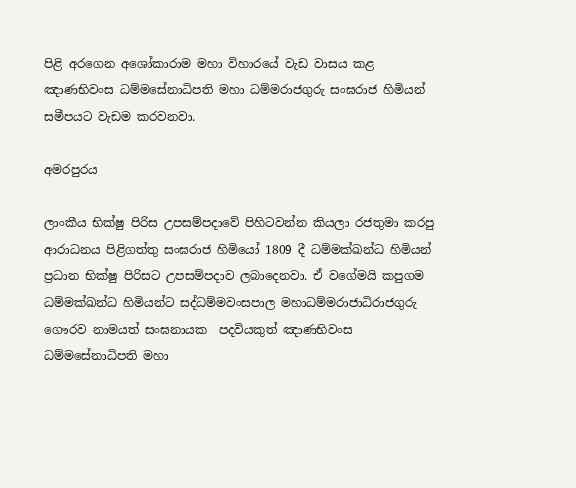පිළි අරගෙන අශෝකාරාම මහා විහාරයේ වැඩ වාසය කළ ඤාණභිවංස ධම්මසේනාධිපති මහා ධම්මරාජගුරු සංඝරාජ හිමියන් සමීපයට වැඩම කරවනවා.

අමරපුරය

ලාංකීය භික්ෂු පිරිස උපසම්පදාවේ පිහිටවන්න කියලා රජතුමා කරපු ආරාධනය පිළිගත්තු සංඝරාජ හිමියෝ 1809 දී ධම්මක්ඛන්ධ හිමියන් ප්‍රධාන භික්ෂු පිරිසට උපසම්පදාව ලබාදෙනවා. ඒ වගේමයි කපුගම ධම්මක්ඛන්ධ හිමියන්ට සද්ධම්මවංසපාල මහාධම්මරාජාධිරාජගුරු ගෞරව නාමයත් සංඝනායක  පදවියකුත් ඤාණභිවංස ධම්මසේනාධිපති මහා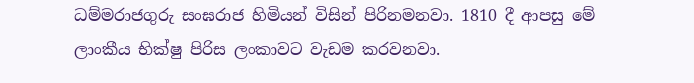ධම්මරාජගුරු සංඝරාජ හිමියන් විසින් පිරිනමනවා. 1810 දී ආපසු මේ ලාංකීය භික්ෂු පිරිස ලංකාවට වැඩම කරවනවා.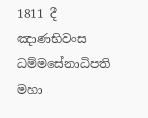1811 දී ඤාණභිවංස ධම්මසේනාධිපති මහා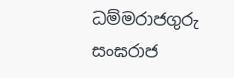ධම්මරාජගුරු සංඝරාජ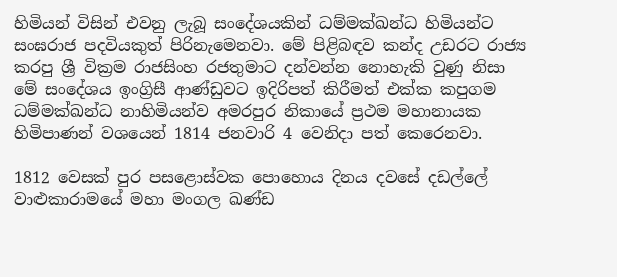හිමියන් විසින් එවනු ලැබූ සංදේශයකින් ධම්මක්ඛන්ධ හිමියන්ට සංඝරාජ පදවියකුත් පිරිනැමෙනවා. මේ පිළිබඳව කන්ද උඩරට රාජ්‍ය කරපු ශ්‍රී වික්‍රම රාජසිංහ රජතුමාට දන්වන්න නොහැකි වුණු නිසා මේ සංදේශය ඉංග්‍රිසී ආණ්ඩුවට ඉදිරිපත් කිරීමත් එක්ක කපුගම ධම්මක්ඛන්ධ නාහිමියන්ව අමරපුර නිකායේ ප්‍රථම මහානායක හිමිපාණන් වශයෙන් 1814 ජනවාරි 4 වෙනිදා පත් කෙරෙනවා.

1812 වෙසක් පුර පසළොස්වක පොහොය දිනය දවසේ දඩල්ලේ වාළුකාරාමයේ මහා මංගල ඛණ්ඩ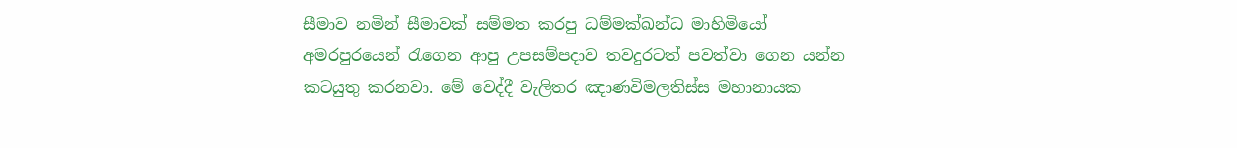සීමාව නමින් සීමාවක් සම්මත කරපු ධම්මක්ඛන්ධ මාහිමියෝ අමරපුරයෙන් රැගෙන ආපු උපසම්පදාව තවදුරටත් පවත්වා ගෙන යන්න කටයුතු කරනවා. මේ වෙද්දී වැලිතර ඤාණවිමලතිස්ස මහානායක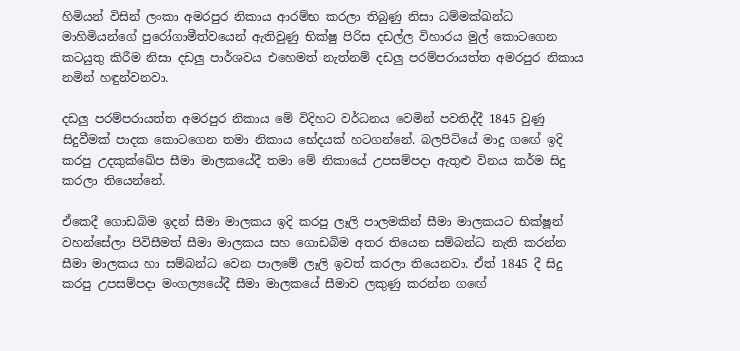හිමියන් විසින් ලංකා අමරපුර නිකාය ආරම්භ කරලා තිබුණු නිසා ධම්මක්ඛන්ධ මාහිමියන්ගේ පුරෝගාමීත්වයෙන් ඇතිවුණු භික්ෂු පිරිස දඩල්ල විහාරය මුල් කොටගෙන කටයුතු කිරීම නිසා දඩලු පාර්ශවය එහෙමත් නැත්නම් දඩලු පරම්පරායත්ත අමරපුර නිකාය නමින් හඳුන්වනවා.

දඩලු පරම්පරායත්ත අමරපුර නිකාය මේ විදිහට වර්ධනය වෙමින් පවතිද්දී 1845 වුණු සිදුවීමක් පාදක කොටගෙන තමා නිකාය භේදයක් හටගන්නේ. බලපිටියේ මාදු ගඟේ ඉදි කරපු උදකුක්ඛේප සීමා මාලකයේදී තමා මේ නිකායේ උපසම්පදා ඇතුළු විනය කර්ම සිදු කරලා තියෙන්නේ.

ඒකෙදී ගොඩබිම ඉදන් සීමා මාලකය ඉදි කරපු ලෑලි පාලමකින් සීමා මාලකයට භික්ෂූන් වහන්සේලා පිවිසීමත් සීමා මාලකය සහ ගොඩබිම අතර තියෙන සම්බන්ධ නැති කරන්න සීමා මාලකය හා සම්බන්ධ වෙන පාලමේ ලෑලි ඉවත් කරලා තියෙනවා. ඒත් 1845 දී සිදු කරපු උපසම්පදා මංගල්‍යයේදී සීමා මාලකයේ සීමාව ලකුණු කරන්න ගඟේ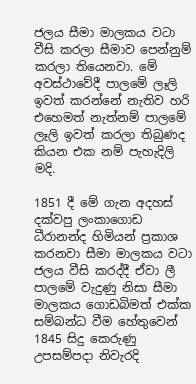ජලය සීමා මාලකය වටා වීසි කරලා සීමාව පෙන්නුම් කරලා තියෙනවා. මේ අවස්ථාවේදී පාලමේ ලෑලි ඉවත් කරන්නේ නැතිව හරි එහෙමත් නැත්නම් පාලමේ ලෑලි ඉවත් කරලා තිබුණද කියන එක නම් පැහැදිලි මදි.

1851 දී මේ ගැන අදහස් දක්වපු ලංකාගොඩ ධීරානන්ද හිමියන් ප්‍රකාශ කරනවා සීමා මාලකය වටා ජලය වීසි කරද්දී ඒවා ලී පාලමේ වැදුණු නිසා සීමා මාලකය ගොඩබිමත් එක්ක සම්බන්ධ වීම හේතුවෙන් 1845 සිදු කෙරුණු උපසම්පදා නිවැරදි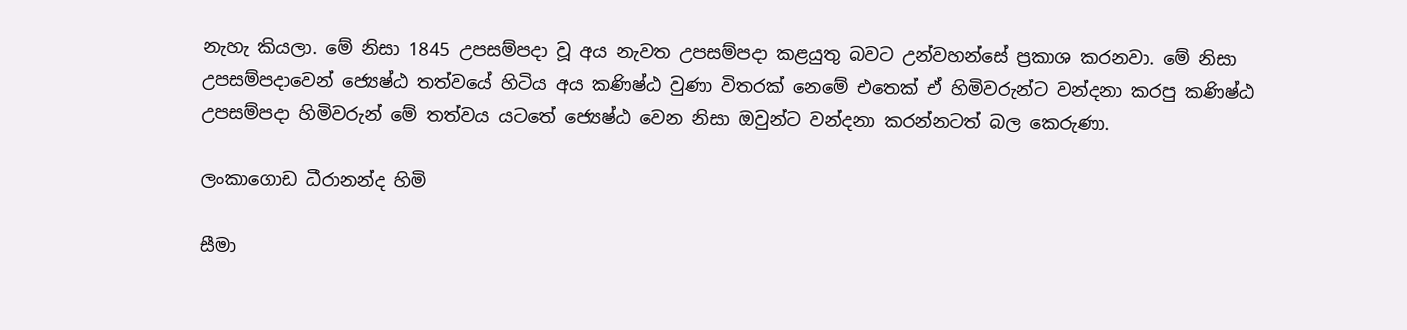නැහැ කියලා. මේ නිසා 1845 උපසම්පදා වූ අය නැවත උපසම්පදා කළයුතු බවට උන්වහන්සේ ප්‍රකාශ කරනවා. මේ නිසා උපසම්පදාවෙන් ජ්‍යෙෂ්ඨ තත්වයේ හිටිය අය කණිෂ්ඨ වුණා විතරක් නෙමේ එතෙක් ඒ හිමිවරුන්ට වන්දනා කරපු කණිෂ්ඨ උපසම්පදා හිමිවරුන් මේ තත්වය යටතේ ජ්‍යෙෂ්ඨ වෙන නිසා ඔවුන්ට වන්දනා කරන්නටත් බල කෙරුණා.

ලංකාගොඩ ධීරානන්ද හිමි

සීමා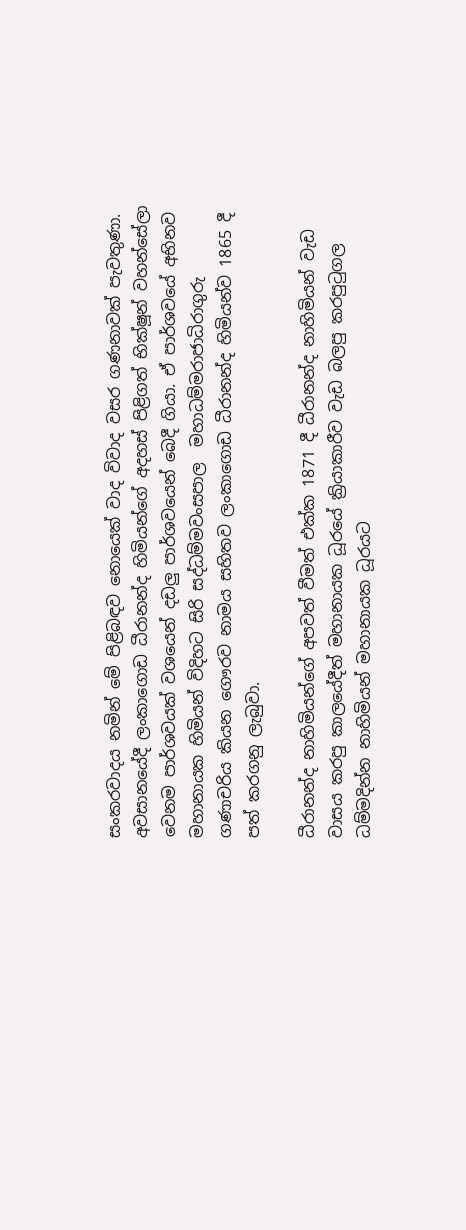සංකරවාදය නමින් මේ පිළිබඳව නොයෙක් වාද විවාද වසර ගණනාවක් පැවතුණා. අවසානයේදී ලංකාගොඩ ධීරානන්ද හිමියන්ගේ අදහස් පිළිගත් භික්ෂූන් වහන්සේලා වෙනම පාර්ශවයක් වශයෙන් දඩලු පාර්ශවයෙන් බෙදී ගියා. ඒ පාර්ශවයේ අභිනව මහානායක හිමියන් විදිහට සිරි සද්ධම්මවංසපාල  මහාධම්මරාජාධිරාගුරු ගණාචරිය කියන ගෞරව නාමය සහිතව ලංකාගොඩ ධීරානන්ද හිමියන්ව 1865 දී පත් කරගනු ලැබුවා.

ධීරානන්ද නාහිමියන්ගේ අපවත් වීමත් එක්ක 1871 දී ධීරානන්ද නාහිමියන් වැඩ වාසය කරපු කාලයේදීත් මහානායක ධූරයේ ක්‍රියාකාරීව වැඩ බලපු කරපුටුගල ධම්මදින්න නාහිමියන් මහානායක ධූරයට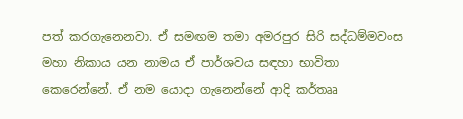පත් කරගැනෙනවා. ඒ සමඟම තමා අමරපුර සිරි සද්ධම්මවංස මහා නිකාය යන නාමය ඒ පාර්ශවය සඳහා භාවිතා කෙරෙන්නේ. ඒ නම යොදා ගැනෙන්නේ ආදි කර්තෲ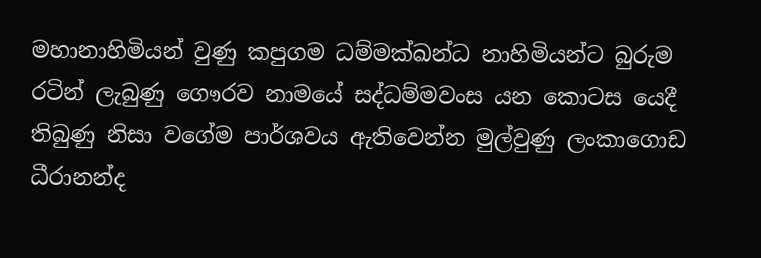මහානාහිමියන් වුණු කපුගම ධම්මක්ඛන්ධ නාහිමියන්ට බුරුම රටින් ලැබුණු ගෞරව නාමයේ සද්ධම්මවංස යන කොටස යෙදී තිබුණු නිසා වගේම පාර්ශවය ඇතිවෙන්න මුල්වුණු ලංකාගොඩ ධීරානන්ද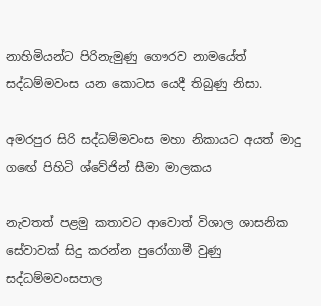නාහිමියන්ට පිරිනැමුණු ගෞරව නාමයේත් සද්ධම්මවංස යන කොටස යෙදී තිබුණු නිසා.

අමරපුර සිරි සද්ධම්මවංස මහා නිකායට අයත් මාදු ගඟේ පිහිටි ශ්වේජින් සීමා මාලකය

නැවතත් පළමු කතාවට ආවොත් විශාල ශාසනික සේවාවක් සිදු කරන්න පුරෝගාමී වුණු සද්ධම්මවංසපාල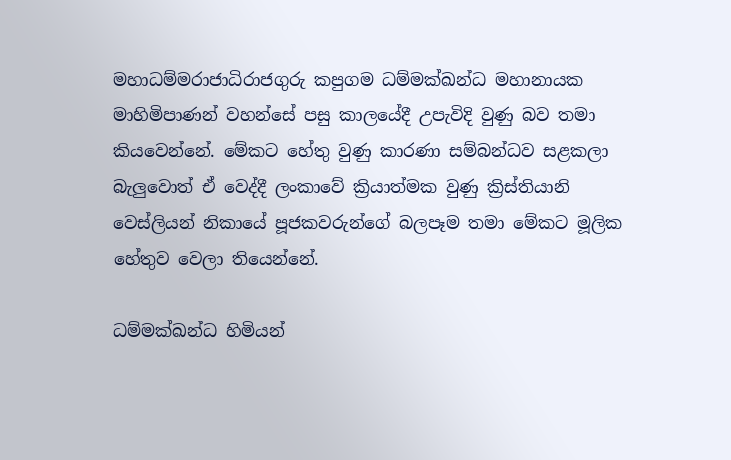මහාධම්මරාජාධිරාජගුරු කපුගම ධම්මක්ඛන්ධ මහානායක මාහිමිපාණන් වහන්සේ පසු කාලයේදී උපැවිදි වුණු බව තමා කියවෙන්නේ. මේකට හේතු වුණු කාරණා සම්බන්ධව සළකලා බැලුවොත් ඒ වෙද්දී ලංකාවේ ක්‍රියාත්මක වුණු ක්‍රිස්තියානි වෙස්ලියන් නිකායේ පූජකවරුන්ගේ බලපෑම තමා මේකට මූලික හේතුව වෙලා තියෙන්නේ.

ධම්මක්ඛන්ධ හිමියන්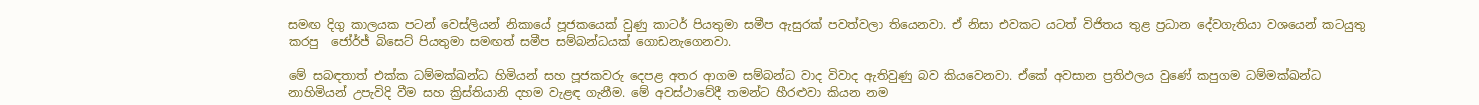සමඟ දිගු කාලයක පටන් වෙස්ලියන් නිකායේ පූජකයෙක් වුණු කාටර් පියතුමා සමීප ඇසුරක් පවත්වලා තියෙනවා. ඒ නිසා එවකට යටත් විජිතය තුළ ප්‍රධාන දේවගැතියා වශයෙන් කටයුතු කරපු  ජෝර්ජ් බිසෙට් පියතුමා සමඟත් සමීප සම්බන්ධයක් ගොඩනැගෙනවා.

මේ සබඳතාත් එක්ක ධම්මක්ඛන්ධ හිමියන් සහ පූජකවරු දෙපළ අතර ආගම සම්බන්ධ වාද විවාද ඇතිවුණු බව කියවෙනවා. ඒකේ අවසාන ප්‍රතිඵලය වුණේ කපුගම ධම්මක්ඛන්ධ නාහිමියන් උපැවිදි වීම සහ ක්‍රිස්තියානි දහම වැළඳ ගැනීම. මේ අවස්ථාවේදී තමන්ට හීරළුවා කියන නම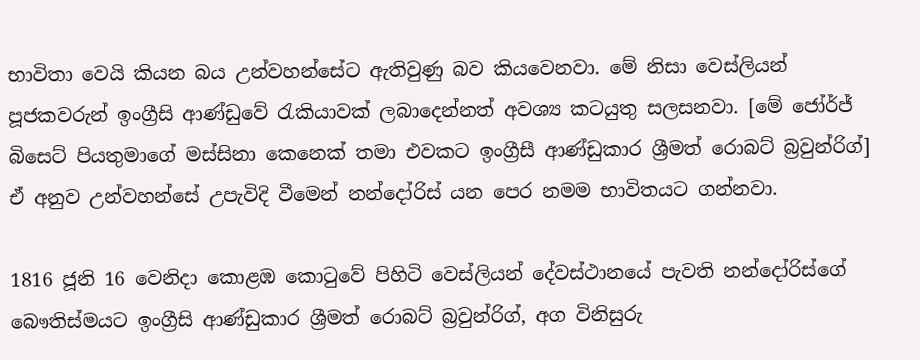භාවිතා වෙයි කියන බය උන්වහන්සේට ඇතිවුණු බව කියවෙනවා. මේ නිසා වෙස්ලියන් පූජකවරුන් ඉංග්‍රීසි ආණ්ඩුවේ රැකියාවක් ලබාදෙන්නත් අවශ්‍ය කටයුතු සලසනවා. [මේ ජෝර්ජ් බිසෙට් පියතුමාගේ මස්සිනා කෙනෙක් තමා එවකට ඉංග්‍රීසී ආණ්ඩුකාර ශ්‍රීමත් රොබට් බ්‍රවුන්රිග්] ඒ අනුව උන්වහන්සේ උපැවිදි වීමෙන් නන්දෝරිස් යන පෙර නමම භාවිතයට ගන්නවා.

1816 ජූනි 16 වෙනිදා කොළඹ කොටුවේ පිහිටි වෙස්ලියන් දේවස්ථානයේ පැවති නන්දෝරිස්ගේ බෞතිස්මයට ඉංග්‍රීසි ආණ්ඩුකාර ශ්‍රීමත් රොබට් බ්‍රවුන්රිග්, අග විනිසුරු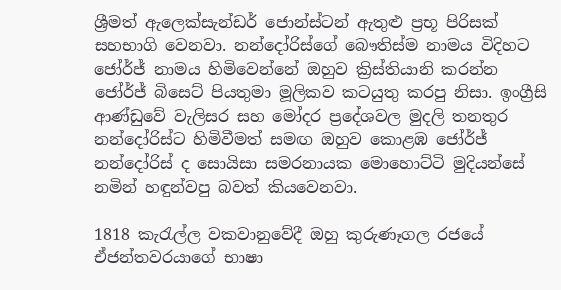ශ්‍රීමත් ඇලෙක්සැන්ඩර් ජොන්ස්ටන් ඇතුළු ප්‍රභූ පිරිසක් සහභාගි වෙනවා. නන්දෝරිස්ගේ බෞතිස්ම නාමය විදිහට ජෝර්ජ් නාමය හිමිවෙන්නේ ඔහුව ක්‍රිස්තියානි කරන්න ජෝර්ජ් බිසෙට් පියතුමා මූලිකව කටයුතු කරපු නිසා. ඉංග්‍රීසි ආණ්ඩුවේ වැලිසර සහ මෝදර ප්‍රදේශවල මුදලි තනතුර නන්දෝරිස්ට හිමිවීමත් සමඟ ඔහුව කොළඹ ජෝර්ජ් නන්දෝරිස් ද සොයිසා සමරනායක මොහොට්ටි මුදියන්සේ නමින් හඳුන්වපු බවත් කියවෙනවා.

1818 කැරැල්ල වකවානුවේදී ඔහු කුරුණෑගල රජයේ ඒජන්තවරයාගේ භාෂා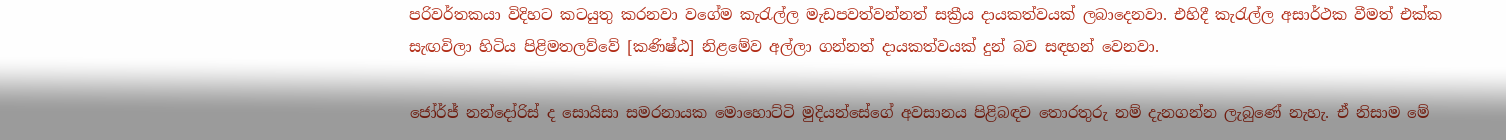පරිවර්තකයා විදිහට කටයුතු කරනවා වගේම කැරැල්ල මැඩපවත්වන්නත් සක්‍රීය දායකත්වයක් ලබාදෙනවා. එහිදී කැරැල්ල අසාර්ථක වීමත් එක්ක සැඟවිලා හිටිය පිළිමතලව්වේ [කණිෂ්ඨ] නිළමේව අල්ලා ගන්නත් දායකත්වයක් දුන් බව සඳහන් වෙනවා.

ජෝර්ජ් නන්දෝරිස් ද සොයිසා සමරනායක මොහොට්ටි මුදියන්සේගේ අවසානය පිළිබඳව තොරතුරු නම් දැනගන්න ලැබුණේ නැහැ. ඒ නිසාම මේ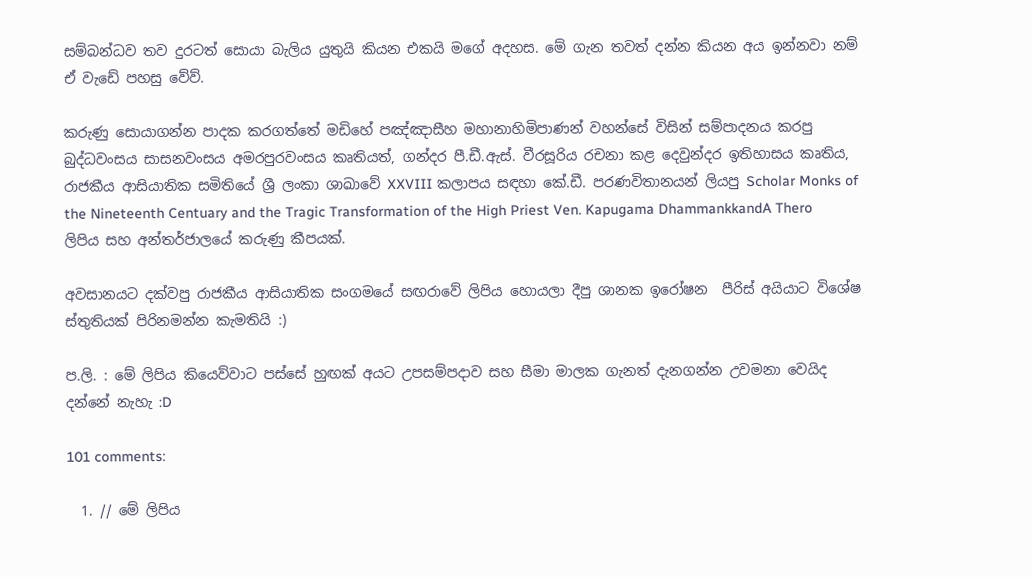සම්බන්ධව තව දුරටත් සොයා බැලිය යුතුයි කියන එකයි මගේ අදහස. මේ ගැන තවත් දන්න කියන අය ඉන්නවා නම් ඒ වැඩේ පහසු වේව්.

කරුණු සොයාගන්න පාදක කරගත්තේ මඩිහේ පඤ්ඤාසීහ මහානාහිමිපාණන් වහන්සේ විසින් සම්පාදනය කරපු බුද්ධවංසය සාසනවංසය අමරපුරවංසය කෘතියත්, ගන්දර පී.ඩී.ඇස්. වීරසූරිය රචනා කළ දෙවුන්දර ඉතිහාසය කෘතිය, රාජකීය ආසියාතික සමිතියේ ශ්‍රී ලංකා ශාඛාවේ XXVIII කලාපය සඳහා කේ.ඩී. පරණවිතානයන් ලියපු Scholar Monks of the Nineteenth Centuary and the Tragic Transformation of the High Priest Ven. Kapugama DhammankkandA Thero ලිපිය සහ අන්තර්ජාලයේ කරුණු කීපයක්.

අවසානයට දක්වපු රාජකීය ආසියාතික සංගමයේ සඟරාවේ ලිපිය හොයලා දීපු ශානක ඉරෝෂන  පීරිස් අයියාට විශේෂ ස්තුතියක් පිරිනමන්න කැමතියි :)

ප.ලි. : මේ ලිපිය කියෙව්වාට පස්සේ හුඟක් අයට උපසම්පදාව සහ සීමා මාලක ගැනත් දැනගන්න උවමනා වෙයිද දන්නේ නැහැ :D

101 comments:

  1. // මේ ලිපිය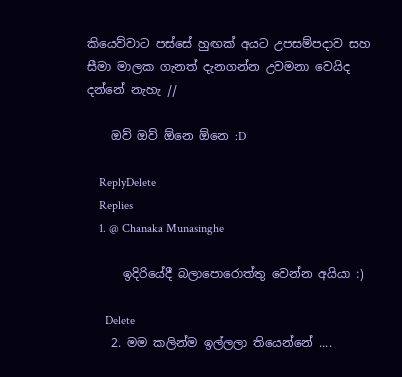කියෙව්වාට පස්සේ හුඟක් අයට උපසම්පදාව සහ සීමා මාලක ගැනත් දැනගන්න උවමනා වෙයිද දන්නේ නැහැ //

    ඔව් ඔව් ඕනෙ ඕනෙ :D

    ReplyDelete
    Replies
    1. @ Chanaka Munasinghe

      ඉදිරියේදී බලාපොරොත්තු වෙන්න අයියා :)

      Delete
    2. මම කලින්ම ඉල්ලලා තියෙන්නේ ....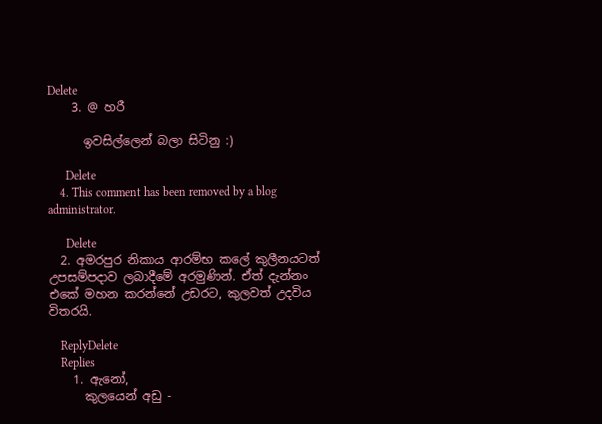Delete
    3. @ හරී

      ඉවසිල්ලෙන් බලා සිටිනු :)

      Delete
    4. This comment has been removed by a blog administrator.

      Delete
  2. අමරපුර නිකාය ආරම්භ කලේ කුලීනයටත් උපසම්පදාව ලබාදීමේ අරමුණින්. ඒත් දැන්නං එකේ මහන කරන්නේ උඩරට, කුලවත් උදවිය විතරයි.

    ReplyDelete
    Replies
    1. ඇනෝ,
      කුලයෙන් අඩු -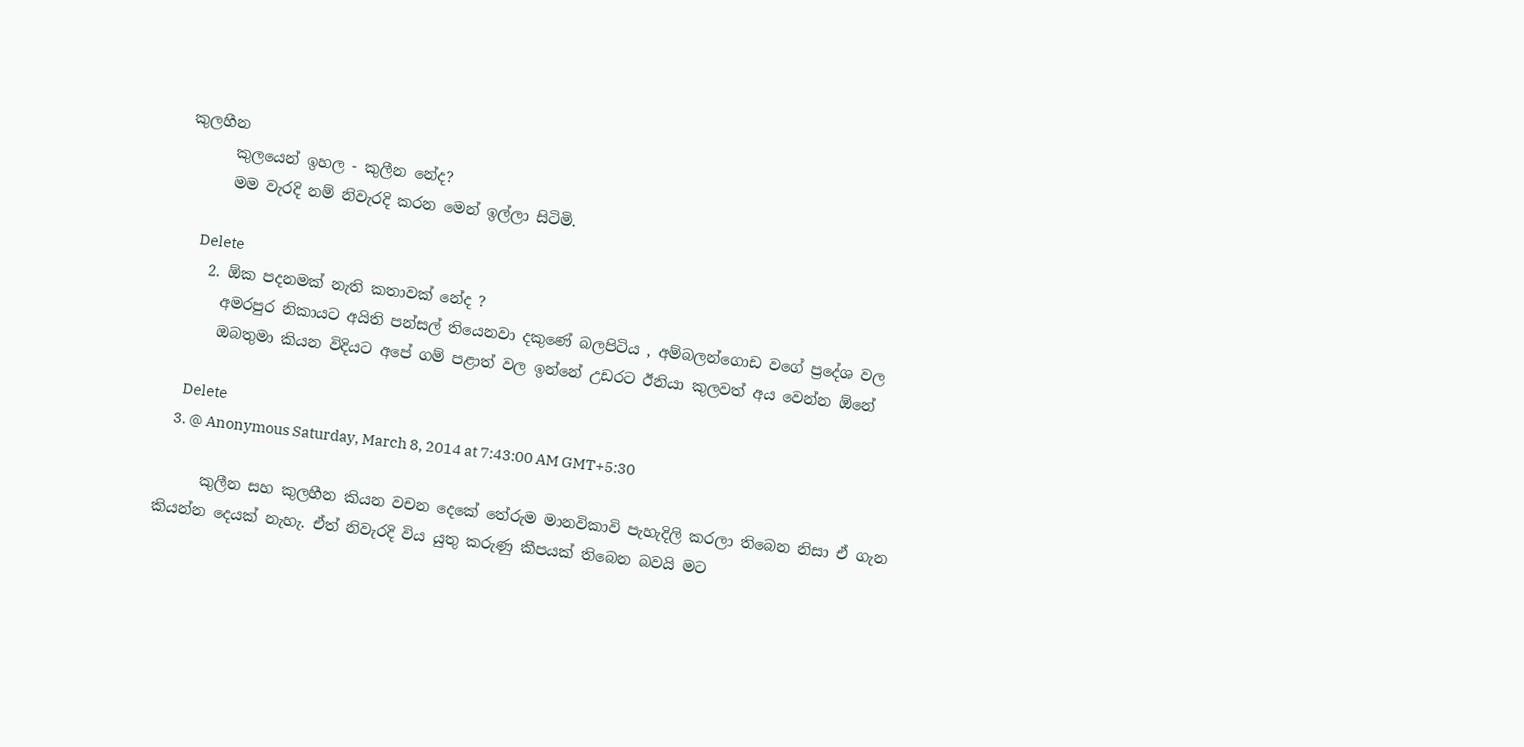කුලහීන
      කුලයෙන් ඉහල - කුලීන නේද?
      මම වැරදි නම් නිවැරදි කරන මෙන් ඉල්ලා සිටිමි.

      Delete
    2. ඕක පදනමක් නැති කතාවක් නේද ?
      අමරපුර නිකායට අයිති පන්සල් තියෙනවා දකුණේ බලපිටිය , අම්බලන්ගොඩ වගේ ප්‍රදේශ වල
      ඔබතුමා කියන විදියට අපේ ගම් පළාත් වල ඉන්නේ උඩරට ඊනියා කුලවත් අය වෙන්න ඕනේ

      Delete
    3. @ Anonymous Saturday, March 8, 2014 at 7:43:00 AM GMT+5:30

      කුලීන සහ කුලහීන කියන වචන දෙකේ තේරුම මානවිකාවි පැහැදිලි කරලා තිබෙන නිසා ඒ ගැන කියන්න දෙයක් නැහැ. ඒත් නිවැරදි විය යුතු කරුණු කීපයක් තිබෙන බවයි මට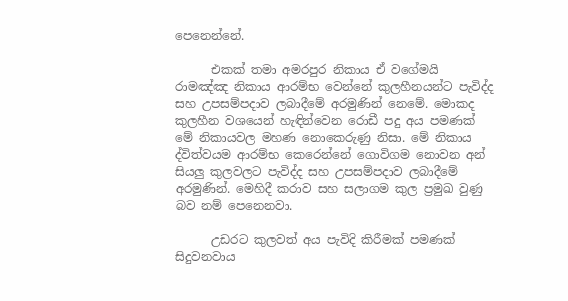පෙනෙන්නේ.

      එකක් තමා අමරපුර නිකාය ඒ වගේමයි රාමඤ්ඤ නිකාය ආරම්භ වෙන්නේ කුලහීනයන්ට පැවිද්ද සහ උපසම්පදාව ලබාදීමේ අරමුණින් නෙමේ. මොකද කුලහීන වශයෙන් හැඳින්වෙන රොඩී පදු අය පමණක් මේ නිකායවල මහණ නොකෙරුණු නිසා. මේ නිකාය ද්විත්වයම ආරම්භ කෙරෙන්නේ ගොවිගම නොවන අන් සියලු කුලවලට පැවිද්ද සහ උපසම්පදාව ලබාදීමේ අරමුණින්. මෙහිදී කරාව සහ සලාගම කුල ප්‍රමුඛ වුණු බව නම් පෙනෙනවා.

      උඩරට කුලවත් අය පැවිදි කිරීමක් පමණක් සිදුවනවාය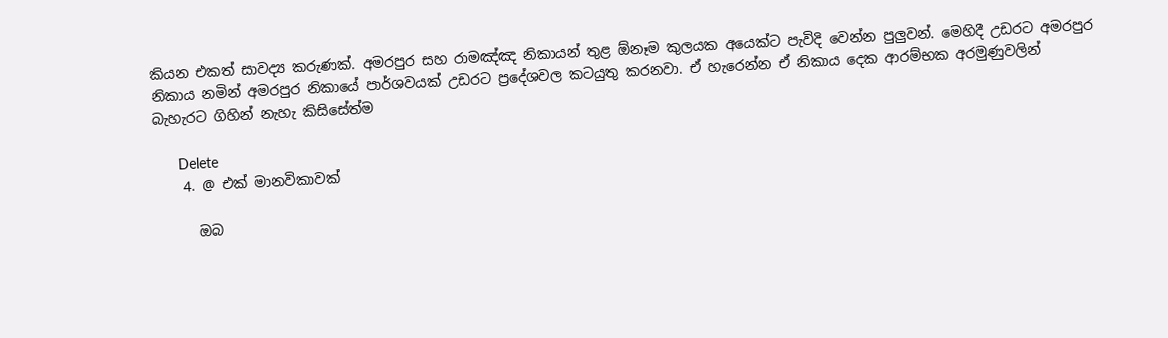කියන එකත් සාවද්‍ය කරුණක්. අමරපුර සහ රාමඤ්ඤ නිකායන් තුළ ඕනෑම කුලයක අයෙක්ට පැවිදි වෙන්න පුලුවන්. මෙහිදී උඩරට අමරපුර නිකාය නමින් අමරපුර නිකායේ පාර්ශවයක් උඩරට ප්‍රදේශවල කටයුතු කරනවා. ඒ හැරෙන්න ඒ නිකාය දෙක ආරම්භක අරමුණුවලින් බැහැරට ගිහින් නැහැ කිසිසේත්ම

      Delete
    4. @ එක් මානවිකාවක්

      ඔබ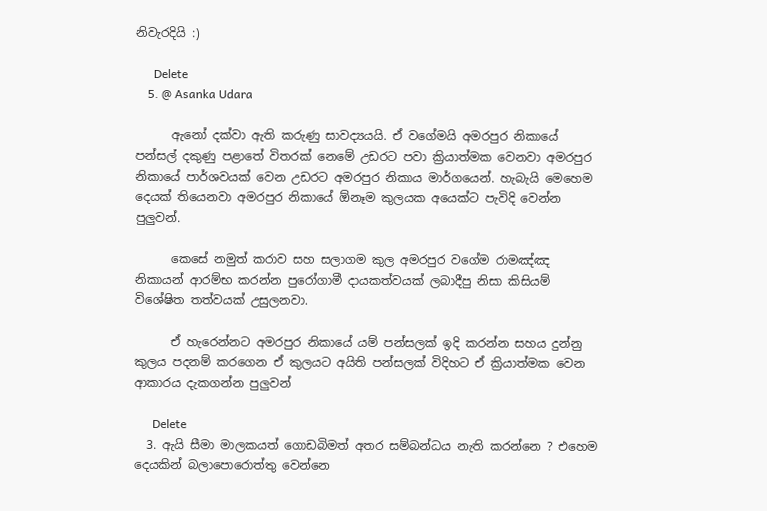නිවැරදියි :)

      Delete
    5. @ Asanka Udara

      ඇනෝ දක්වා ඇති කරුණු සාවද්‍යයයි. ඒ වගේමයි අමරපුර නිකායේ පන්සල් දකුණු පළාතේ විතරක් නෙමේ උඩරට පවා ක්‍රියාත්මක වෙනවා අමරපුර නිකායේ පාර්ශවයක් වෙන උඩරට අමරපුර නිකාය මාර්ගයෙන්. හැබැයි මෙහෙම දෙයක් තියෙනවා අමරපුර නිකායේ ඕනෑම කුලයක අයෙක්ට පැවිදි වෙන්න පුලුවන්.

      කෙසේ නමුත් කරාව සහ සලාගම කුල අමරපුර වගේම රාමඤ්ඤ නිකායන් ආරම්භ කරන්න පුරෝගාමී දායකත්වයක් ලබාදීපු නිසා කිසියම් විශේෂිත තත්වයක් උසුලනවා.

      ඒ හැරෙන්නට අමරපුර නිකායේ යම් පන්සලක් ඉදි කරන්න සහය දුන්නු කුලය පදනම් කරගෙන ඒ කුලයට අයිති පන්සලක් විදිහට ඒ ක්‍රියාත්මක වෙන ආකාරය දැකගන්න පුලුවන්

      Delete
  3. ඇයි සීමා මාලකයත් ගොඩබිමත් අතර සම්බන්ධය නැති කරන්නෙ ? එහෙම දෙයකින් බලාපොරොත්තු වෙන්නෙ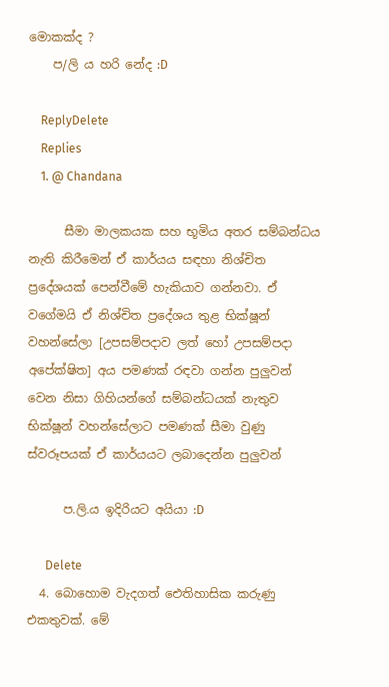මොකක්ද ?
    ප/ලි ය හරි නේද :D

    ReplyDelete
    Replies
    1. @ Chandana

      සීමා මාලකයක සහ භූමිය අතර සම්බන්ධය නැති කිරීමෙන් ඒ කාර්යය සඳහා නිශ්චිත ප්‍රදේශයක් පෙන්වීමේ හැකියාව ගන්නවා. ඒ වගේමයි ඒ නිශ්චිත ප්‍රදේශය තුළ භික්ෂූන් වහන්සේලා [උපසම්පදාව ලත් හෝ උපසම්පදා අපේක්ෂිත] අය පමණක් රඳවා ගන්න පුලුවන් වෙන නිසා ගිහියන්ගේ සම්බන්ධයක් නැතුව භික්ෂූන් වහන්සේලාට පමණක් සීමා වුණු ස්වරූපයක් ඒ කාර්යයට ලබාදෙන්න පුලුවන්

      ප.ලි.ය ඉදිරියට අයියා :D

      Delete
  4. බොහොම වැදගත් ඓතිහාසික කරුණු එකතුවක්. මේ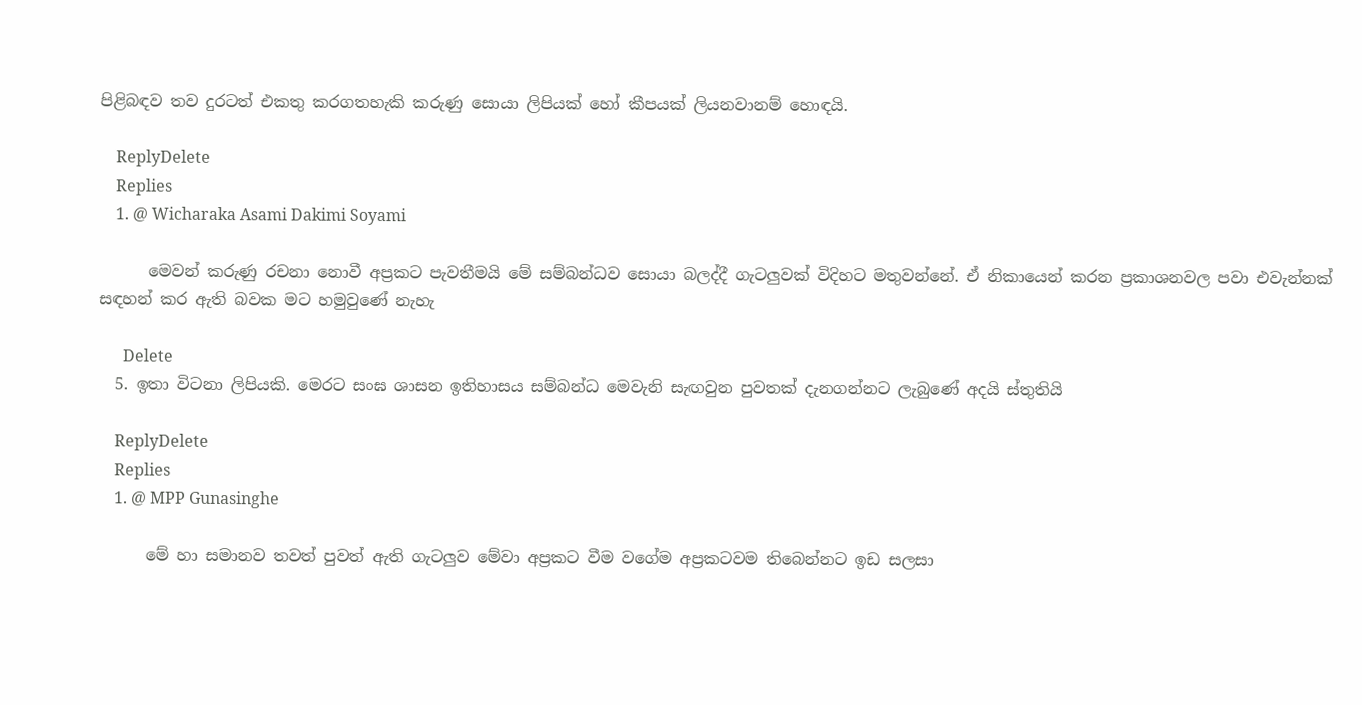පිළිබඳව තව දුරටත් එකතු කරගතහැකි කරුණු සොයා ලිපියක් හෝ කීපයක් ලියනවානම් හොඳයි.

    ReplyDelete
    Replies
    1. @ Wicharaka Asami Dakimi Soyami

      මෙවන් කරුණු රචනා නොවී අප්‍රකට පැවතීමයි මේ සම්බන්ධව සොයා බලද්දී ගැටලුවක් විදිහට මතුවන්නේ. ඒ නිකායෙන් කරන ප්‍රකාශනවල පවා එවැන්නක් සඳහන් කර ඇති බවක මට හමුවුණේ නැහැ

      Delete
  5. ඉතා විටනා ලිපියකි. මෙරට සංඝ ශාසන ඉතිහාසය සම්බන්ධ මෙවැනි සැඟවුන පුවතක් දැනගන්නට ලැබුණේ අදයි ස්තුතියි

    ReplyDelete
    Replies
    1. @ MPP Gunasinghe

      මේ හා සමානව තවත් පුවත් ඇති ගැටලුව මේවා අප්‍රකට වීම වගේම අප්‍රකටවම තිබෙන්නට ඉඩ සලසා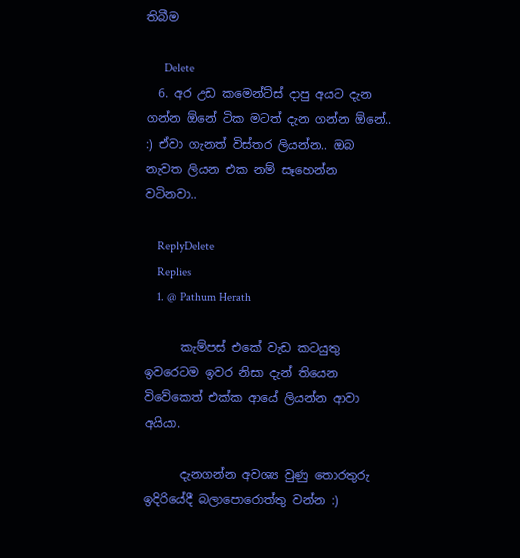තිබීම

      Delete
  6. අර උඩ කමෙන්ට්ස් දාපු අයට දැන ගන්න ඕනේ ටික මටත් දැන ගන්න ඕනේ.. :) ඒවා ගැනත් විස්තර ලියන්න.. ඔබ නැවත ලියන එක නම් සෑහෙන්න වටිනවා..

    ReplyDelete
    Replies
    1. @ Pathum Herath

      කැම්පස් එකේ වැඩ කටයුතු ඉවරෙටම ඉවර නිසා දැන් තියෙන විවේකෙත් එක්ක ආයේ ලියන්න ආවා අයියා.

      දැනගන්න අවශ්‍ය වුණු තොරතුරු ඉදිරියේදී බලාපොරොත්තු වන්න :)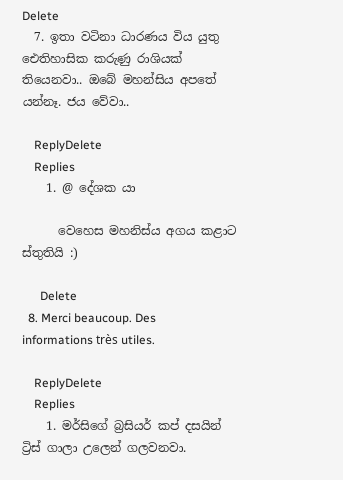Delete
  7. ඉතා වටිනා ධාරණය විය යුතු ඓතිහාසික කරුණු රාශියක් තියෙනවා.. ඔබේ මහන්සිය අපතේ යන්නෑ. ජය වේවා..

    ReplyDelete
    Replies
    1. @ දේශක යා

      වෙහෙස මහනිස්ය අගය කළාට ස්තුතියි :)

      Delete
  8. Merci beaucoup. Des informations très utiles.

    ReplyDelete
    Replies
    1. මර්සිගේ බ්‍රසියර් කප් දසයින් ට්‍රිස් ගාලා උලෙන් ගලවනවා.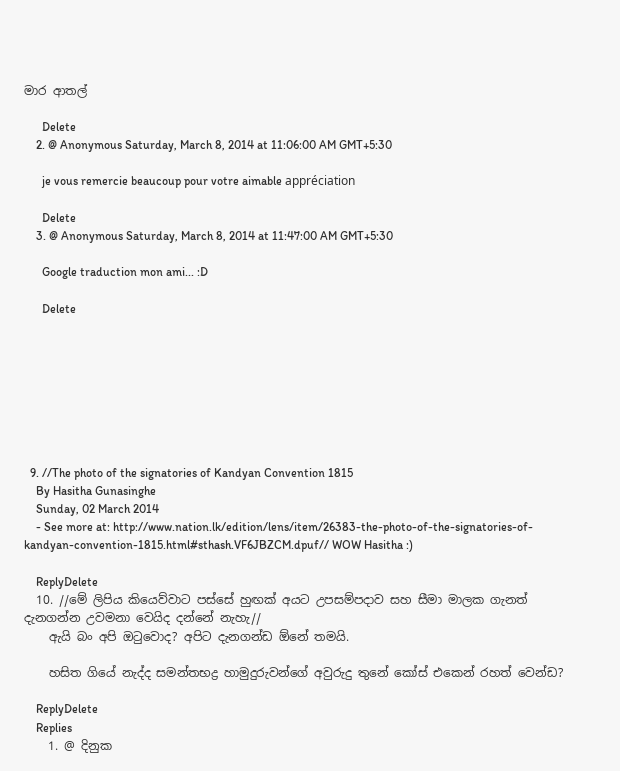මාර ආතල්

      Delete
    2. @ Anonymous Saturday, March 8, 2014 at 11:06:00 AM GMT+5:30

      je vous remercie beaucoup pour votre aimable appréciation

      Delete
    3. @ Anonymous Saturday, March 8, 2014 at 11:47:00 AM GMT+5:30

      Google traduction mon ami... :D

      Delete








  9. //The photo of the signatories of Kandyan Convention 1815
    By Hasitha Gunasinghe
    Sunday, 02 March 2014
    - See more at: http://www.nation.lk/edition/lens/item/26383-the-photo-of-the-signatories-of-kandyan-convention-1815.html#sthash.VF6JBZCM.dpuf// WOW Hasitha :)

    ReplyDelete
  10. //මේ ලිපිය කියෙව්වාට පස්සේ හුඟක් අයට උපසම්පදාව සහ සීමා මාලක ගැනත් දැනගන්න උවමනා වෙයිද දන්නේ නැහැ//
    ඇයි බං අපි ඔටුවොද? අපිට දැනගන්ඩ ඕනේ තමයි.

    හසිත ගියේ නැද්ද සමන්තභද්‍ර හාමුදුරුවන්ගේ අවුරුදු තුනේ කෝස් එකෙන් රහත් වෙන්ඩ?

    ReplyDelete
    Replies
    1. @ දිනුක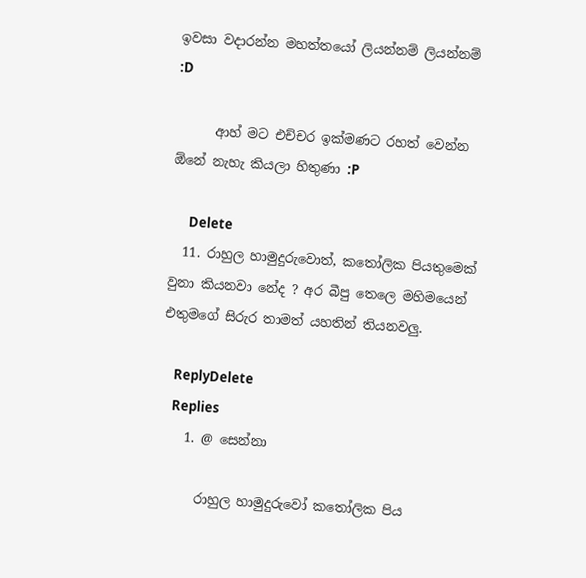ඉවසා වදාරන්න මහත්තයෝ ලියන්නම් ලියන්නම් :D

      ආහ් මට එච්චර ඉක්මණට රහත් වෙන්න ඕනේ නැහැ කියලා හිතුණා :P

      Delete
  11. රාහුල හාමුදුරුවොත්, කතෝලික පියතුමෙක් වුනා කියනවා නේද ? අර බීපු තෙලෙ මහිමයෙන් එතුමගේ සිරුර තාමත් යහතින් තියනවලු.

    ReplyDelete
    Replies
    1. @ සෙන්නා

      රාහුල හාමුදුරුවෝ කතෝලික පිය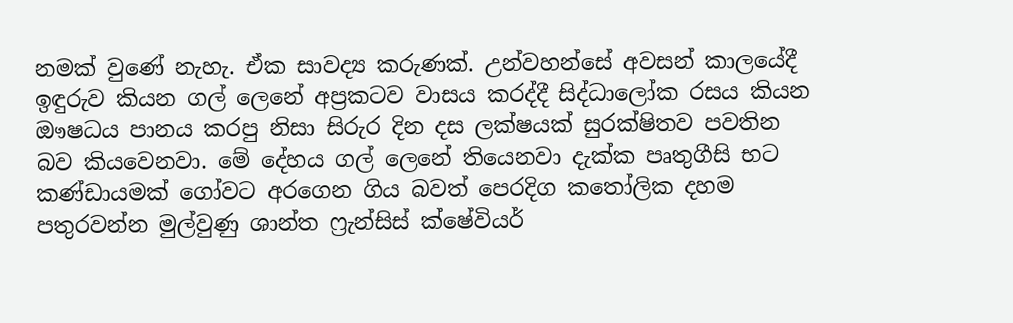නමක් වුණේ නැහැ. ඒක සාවද්‍ය කරුණක්. උන්වහන්සේ අවසන් කාලයේදී ඉඳුරුව කියන ගල් ලෙනේ අප්‍රකටව වාසය කරද්දී සිද්ධාලෝක රසය කියන ඖෂධය පානය කරපු නිසා සිරුර දින දස ලක්ෂයක් සුරක්ෂිතව පවතින බව කියවෙනවා. මේ දේහය ගල් ලෙනේ තියෙනවා දැක්ක පෘතුගීසි භට කණ්ඩායමක් ගෝවට අරගෙන ගිය බවත් පෙරදිග කතෝලික දහම පතුරවන්න මුල්වුණු ශාන්ත ෆ්‍රැන්සිස් ක්ෂේවියර්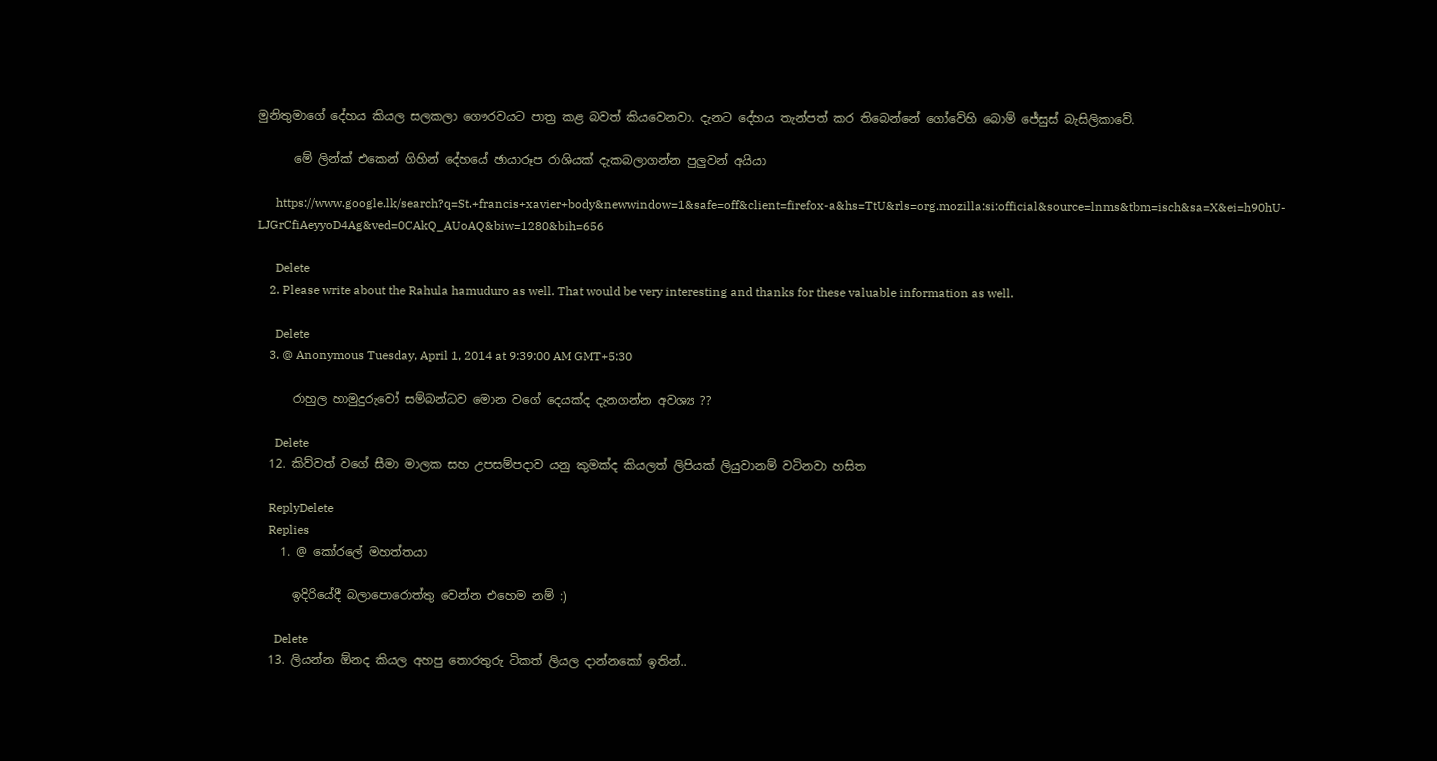මුනිතුමාගේ දේහය කියල සලකලා ගෞරවයට පාත්‍ර කළ බවත් කියවෙනවා. දැනට දේහය තැන්පත් කර තිබෙන්නේ ගෝවේහි බොම් ජේසුස් බැසිලිකාවේ.

      මේ ලින්ක් එකෙන් ගිහින් දේහයේ ඡායාරූප රාශියක් දැකබලාගන්න පුලුවන් අයියා

      https://www.google.lk/search?q=St.+francis+xavier+body&newwindow=1&safe=off&client=firefox-a&hs=TtU&rls=org.mozilla:si:official&source=lnms&tbm=isch&sa=X&ei=h90hU-LJGrCfiAeyyoD4Ag&ved=0CAkQ_AUoAQ&biw=1280&bih=656

      Delete
    2. Please write about the Rahula hamuduro as well. That would be very interesting and thanks for these valuable information as well.

      Delete
    3. @ Anonymous Tuesday, April 1, 2014 at 9:39:00 AM GMT+5:30

      රාහුල හාමුදුරුවෝ සම්බන්ධව මොන වගේ දෙයක්ද දැනගන්න අවශ්‍ය ??

      Delete
  12. කිව්වත් වගේ සීමා මාලක සහ උපසම්පදාව යනු කුමක්ද කියලත් ලිපියක් ලියුවානම් වටිනවා හසිත

    ReplyDelete
    Replies
    1. @ කෝරලේ මහත්තයා

      ඉදිරියේදී බලාපොරොත්තු වෙන්න එහෙම නම් :)

      Delete
  13. ලියන්න ඕනද කියල අහපු තොරතුරු ටිකත් ලියල දාන්නකෝ ඉතින්..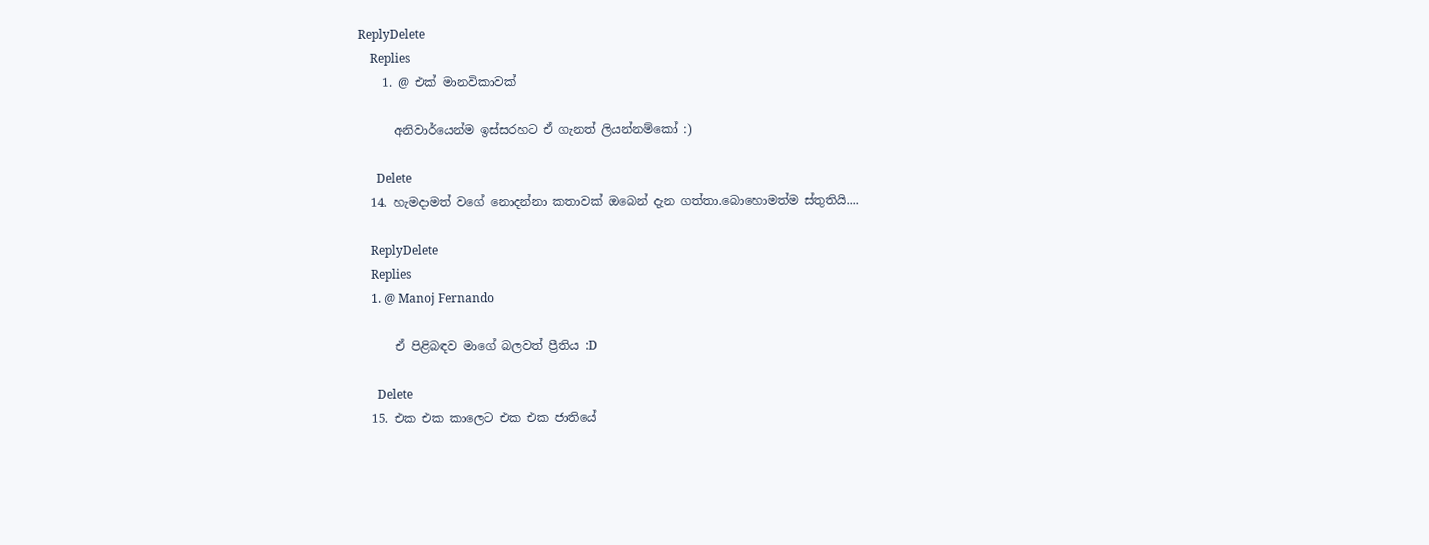ReplyDelete
    Replies
    1. @ එක් මානවිකාවක්

      අනිවාර්යෙන්ම ඉස්සරහට ඒ ගැනත් ලියන්නම්කෝ :)

      Delete
  14. හැමදාමත් වගේ නොදන්නා කතාවක් ඔබෙන් දැන ගත්තා.බොහොමත්ම ස්තුතියි....

    ReplyDelete
    Replies
    1. @ Manoj Fernando

      ඒ පිළිබඳව මාගේ බලවත් ප්‍රීතිය :D

      Delete
  15. එක එක කාලෙට එක එක ජාතියේ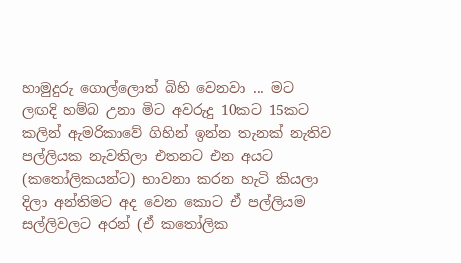හාමුදුරු ගොල්ලොත් බිහි වෙනවා ... මට ලඟදි හම්බ උනා මිට අවරුදු 10කට 15කට කලින් ඇමරිකාවේ ගිහින් ඉන්න තැනක් නැතිව පල්ලියක නැවතිලා එතනට එන අයට (කතෝලිකයන්ට) භාවනා කරන හැටි කියලා දිලා අන්තිමට අද වෙන කොට ඒ පල්ලියම සල්ලිවලට අරන් (ඒ කතෝලික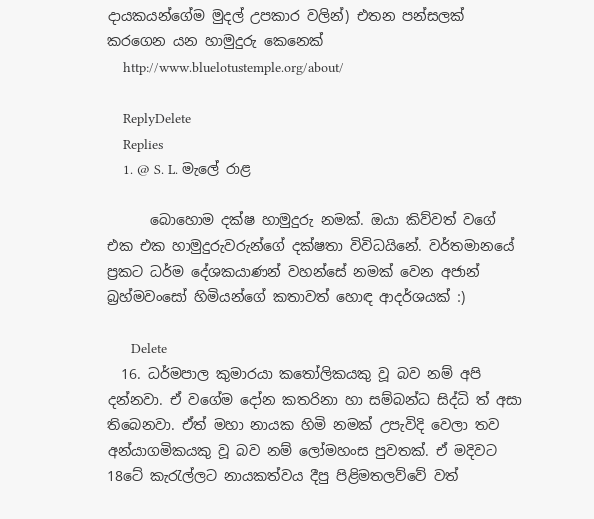දායකයන්ගේම මුදල් උපකාර වලින්) එතන පන්සලක් කරගෙන යන හාමුදුරු කෙනෙක්
    http://www.bluelotustemple.org/about/

    ReplyDelete
    Replies
    1. @ S. L. මැලේ රාළ

      බොහොම දක්ෂ හාමුදුරු නමක්. ඔයා කිව්වත් වගේ එක එක හාමුදුරුවරුන්ගේ දක්ෂතා විවිධයිනේ. වර්තමානයේ ප්‍රකට ධර්ම දේශකයාණන් වහන්සේ නමක් වෙන අජාන් බ්‍රහ්මවංසෝ හිමියන්ගේ කතාවත් හොඳ ආදර්ශයක් :)

      Delete
  16. ධර්මපාල කුමාරයා කතෝලිකයකු වූ බව නම් අපි දන්නවා. ඒ වගේම දෝන කතරිනා හා සම්බන්ධ සිද්ධි ත් අසා තිබෙනවා. ඒත් මහා නායක හිමි නමක් උපැවිදි වෙලා තව අන්යාගමිකයකු වූ බව නම් ලෝමහංස පුවතක්. ඒ මදිවට 18ටේ කැරැල්ලට නායකත්වය දීපු පිළිමතලව්වේ වත්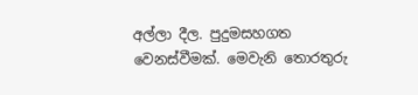අල්ලා දීල. පුදුමසහගත වෙනස්වීමක්. මෙවැනි තොරතුරු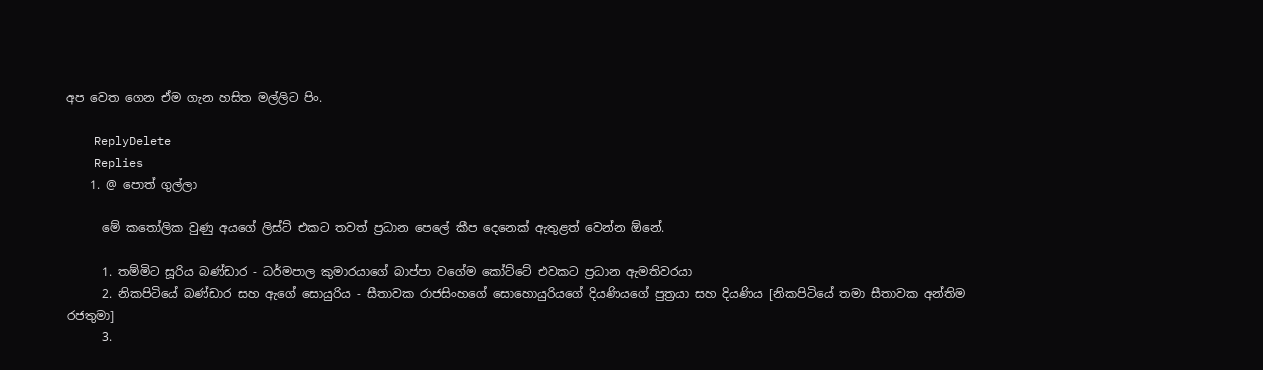අප වෙත ගෙන ඒම ගැන හසිත මල්ලිට පිං.

    ReplyDelete
    Replies
    1. @ පොත් ගුල්ලා

      මේ කතෝලික වුණු අයගේ ලිස්ට් එකට තවත් ප්‍රධාන පෙලේ කීප දෙනෙක් ඇතුළත් වෙන්න ඕනේ.

      1. තම්මිට සූරිය බණ්ඩාර - ධර්මපාල කුමාරයාගේ බාප්පා වගේම කෝට්ටේ එවකට ප්‍රධාන ඇමතිවරයා
      2. නිකපිටියේ බණ්ඩාර සහ ඇගේ සොයුරිය - සීතාවක රාජසිංහගේ සොහොයුරියගේ දියණියගේ පුත්‍රයා සහ දියණිය [නිකපිටියේ තමා සීතාවක අන්තිම රජතුමා]
      3.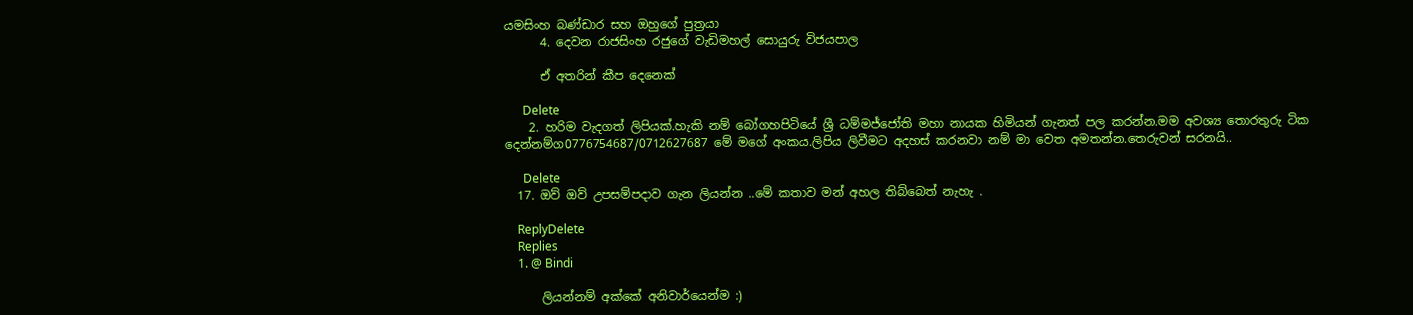යමසිංහ බණ්ඩාර සහ ඔහුගේ පුත්‍රයා
      4. දෙවන රාජසිංහ රජුගේ වැඩිමහල් සොයුරු විජයපාල

      ඒ අතරින් කීප දෙනෙක්

      Delete
    2. හරිම වැදගත් ලිපියක්.හැකි නම් බෝගහපිටියේ ශ්‍රී ධම්මජ්ජෝති මහා නායක හිමියන් ගැනත් පල කරන්න.මම අවශ්‍ය තොරතුරු ටික දෙන්නම්ග0776754687/0712627687 මේ මගේ අංකය.ලිපිය ලිවීමට අදහස් කරනවා නම් මා වෙත අමතන්න.තෙරුවන් සරනයි..

      Delete
  17. ඔව් ඔව් උපසම්පදාව ගැන ලියන්න ..මේ කතාව මන් අහල තිබ්බෙත් නැහැ .

    ReplyDelete
    Replies
    1. @ Bindi

      ලියන්නම් අක්කේ අනිවාර්යෙන්ම :)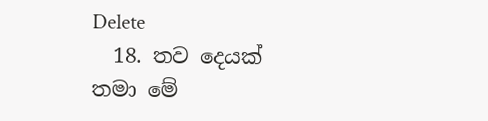Delete
  18. තව දෙයක් තමා මේ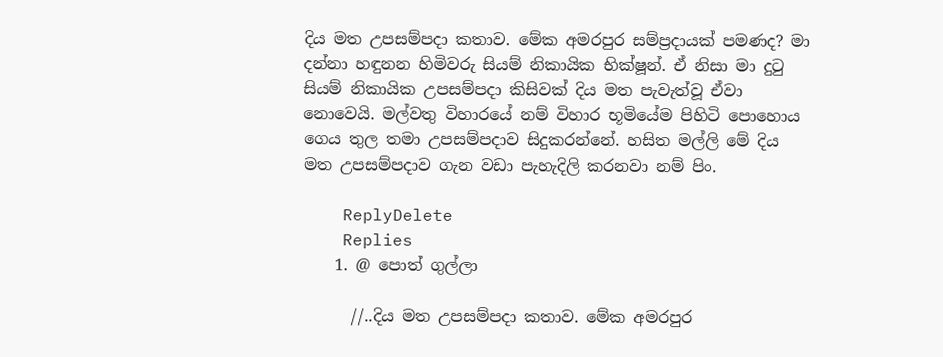දිය මත උපසම්පදා කතාව. මේක අමරපුර සම්ප්‍රදායක් පමණද? මා දන්නා හඳුනන හිමිවරු සියම් නිකායික භික්ෂූන්. ඒ නිසා මා දුටු සියම් නිකායික උපසම්පදා කිසිවක් දිය මත පැවැත්වූ ඒවා නොවෙයි. මල්වතු විහාරයේ නම් විහාර භූමියේම පිහිටි පොහොය ගෙය තුල තමා උපසම්පදාව සිදුකරන්නේ. හසිත මල්ලි මේ දිය මත උපසම්පදාව ගැන වඩා පැහැදිලි කරනවා නම් පිං.

    ReplyDelete
    Replies
    1. @ පොත් ගුල්ලා

      //..දිය මත උපසම්පදා කතාව. මේක අමරපුර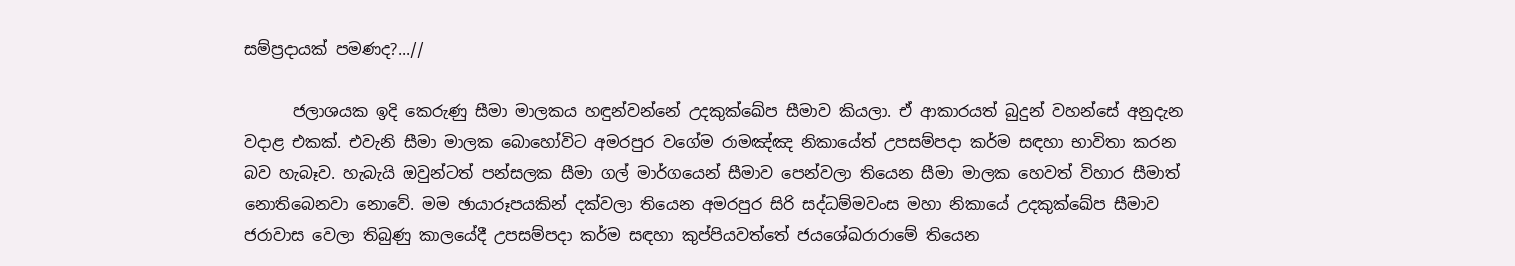සම්ප්‍රදායක් පමණද?...//

      ජලාශයක ඉදි කෙරුණු සීමා මාලකය හඳුන්වන්නේ උදකුක්ඛේප සීමාව කියලා. ඒ ආකාරයත් බුදුන් වහන්සේ අනුදැන වදාළ එකක්. එවැනි සීමා මාලක බොහෝවිට අමරපුර වගේම රාමඤ්ඤ නිකායේත් උපසම්පදා කර්ම සඳහා භාවිතා කරන බව හැබෑව. හැබැයි ඔවුන්ටත් පන්සලක සීමා ගල් මාර්ගයෙන් සීමාව පෙන්වලා තියෙන සීමා මාලක හෙවත් විහාර සීමාත් නොතිබෙනවා නොවේ. මම ඡායාරූපයකින් දක්වලා තියෙන අමරපුර සිරි සද්ධම්මවංස මහා නිකායේ උදකුක්ඛේප සීමාව ජරාවාස වෙලා තිබුණු කාලයේදී උපසම්පදා කර්ම සඳහා කුප්පියවත්තේ ජයශේඛරාරාමේ තියෙන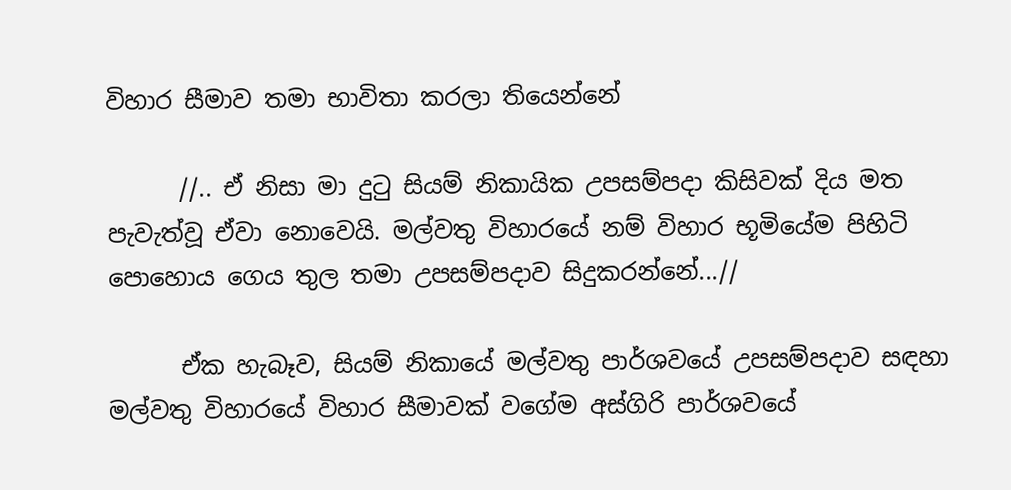විහාර සීමාව තමා භාවිතා කරලා තියෙන්නේ

      //.. ඒ නිසා මා දුටු සියම් නිකායික උපසම්පදා කිසිවක් දිය මත පැවැත්වූ ඒවා නොවෙයි. මල්වතු විහාරයේ නම් විහාර භූමියේම පිහිටි පොහොය ගෙය තුල තමා උපසම්පදාව සිදුකරන්නේ...//

      ඒක හැබෑව, සියම් නිකායේ මල්වතු පාර්ශවයේ උපසම්පදාව සඳහා මල්වතු විහාරයේ විහාර සීමාවක් වගේම අස්ගිරි පාර්ශවයේ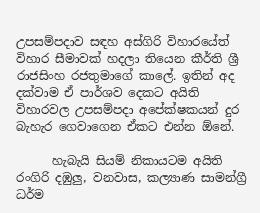උපසම්පදාව සඳහ අස්ගිරි විහාරයේත් විහාර සීමාවක් හදලා තියෙන කීර්ති ශ්‍රී රාජසිංහ රජතුමාගේ කාලේ. ඉතින් අද දක්වාම ඒ පාර්ශව දෙකට අයිති විහාරවල උපසම්පදා අපේක්ෂකයන් දුර බැහැර ගෙවාගෙන ඒකට එන්න ඕනේ.

      හැබැයි සියම් නිකායටම අයිති රංගිරි දඹුලු, වනවාස, කල්‍යාණ සාමන්ග්‍රී ධර්ම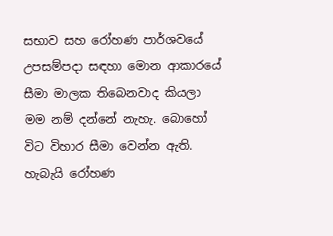සභාව සහ රෝහණ පාර්ශවයේ උපසම්පදා සඳහා මොන ආකාරයේ සීමා මාලක තිබෙනවාද කියලා මම නම් දන්නේ නැහැ. බොහෝ විට විහාර සීමා වෙන්න ඇති. හැබැයි රෝහණ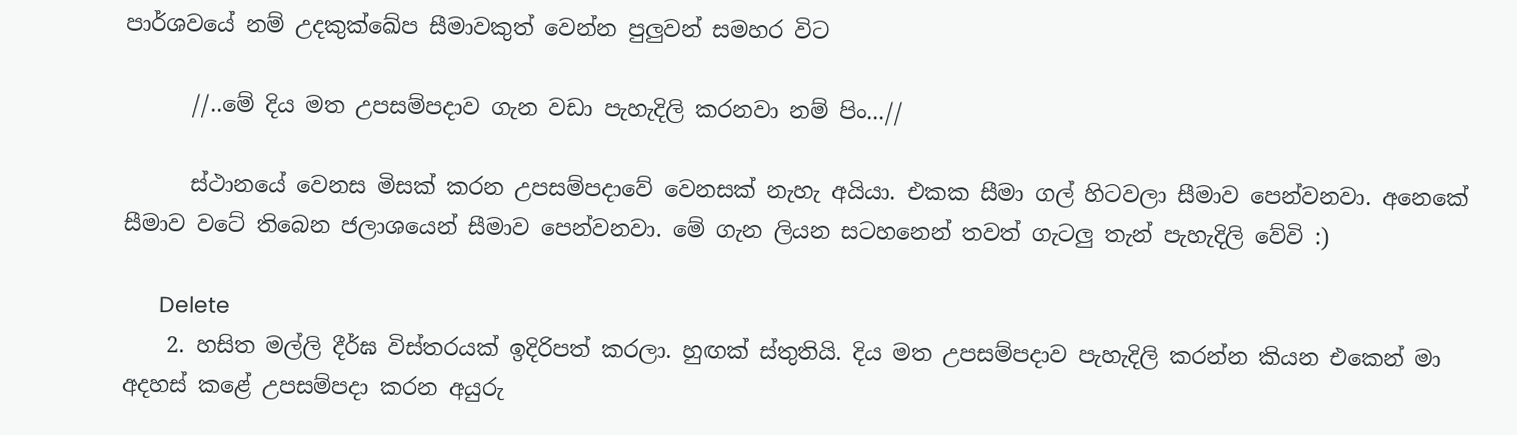පාර්ශවයේ නම් උදකුක්ඛේප සීමාවකුත් වෙන්න පුලුවන් සමහර විට

      //..මේ දිය මත උපසම්පදාව ගැන වඩා පැහැදිලි කරනවා නම් පිං...//

      ස්ථානයේ වෙනස මිසක් කරන උපසම්පදාවේ වෙනසක් නැහැ අයියා. එකක සීමා ගල් හිටවලා සීමාව පෙන්වනවා. අනෙකේ සීමාව වටේ තිබෙන ජලාශයෙන් සීමාව පෙන්වනවා. මේ ගැන ලියන සටහනෙන් තවත් ගැටලු තැන් පැහැදිලි වේවි :)

      Delete
    2. හසිත මල්ලි දීර්ඝ විස්තරයක් ඉදිරිපත් කරලා. හුඟක් ස්තුතියි. දිය මත උපසම්පදාව පැහැදිලි කරන්න කියන එකෙන් මා අදහස් කළේ උපසම්පදා කරන අයුරු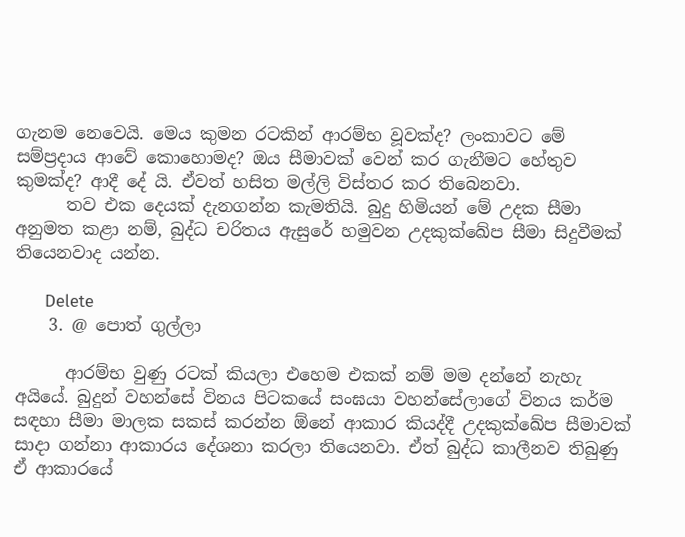ගැනම නෙවෙයි. මෙය කුමන රටකින් ආරම්භ වූවක්ද? ලංකාවට මේ සම්ප්‍රදාය ආවේ කොහොමද? ඔය සීමාවක් වෙන් කර ගැනීමට හේතුව කුමක්ද? ආදී දේ යි. ඒවත් හසිත මල්ලි විස්තර කර තිබෙනවා.
      තව එක දෙයක් දැනගන්න කැමතියි. බුදු හිමියන් මේ උදක සීමා අනුමත කළා නම්, බුද්ධ චරිතය ඇසුරේ හමුවන උදකුක්ඛේප සීමා සිදුවීමක් තියෙනවාද යන්න.

      Delete
    3. @ පොත් ගුල්ලා

      ආරම්භ වුණු රටක් කියලා එහෙම එකක් නම් මම දන්නේ නැහැ අයියේ. බුදුන් වහන්සේ විනය පිටකයේ සංඝයා වහන්සේලාගේ විනය කර්ම සඳහා සීමා මාලක සකස් කරන්න ඕනේ ආකාර කියද්දී උදකුක්ඛේප සීමාවක් සාදා ගන්නා ආකාරය දේශනා කරලා තියෙනවා. ඒත් බුද්ධ කාලීනව තිබුණු ඒ ආකාරයේ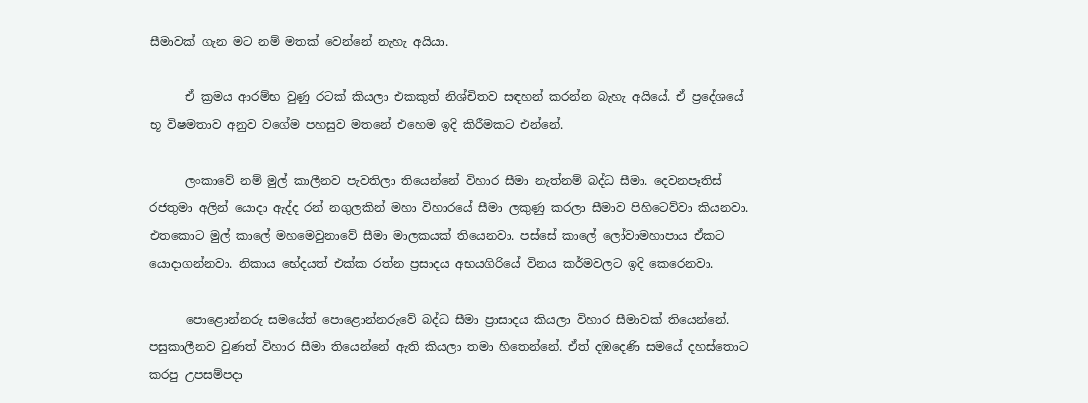සීමාවක් ගැන මට නම් මතක් වෙන්නේ නැහැ අයියා.

      ඒ ක්‍රමය ආරම්භ වුණු රටක් කියලා එකකුත් නිශ්චිතව සඳහන් කරන්න බැහැ අයියේ. ඒ ප්‍රදේශයේ භූ විෂමතාව අනුව වගේම පහසුව මතනේ එහෙම ඉදි කිරීමකට එන්නේ.

      ලංකාවේ නම් මුල් කාලීනව පැවතිලා තියෙන්නේ විහාර සීමා නැත්නම් බද්ධ සීමා. දෙවනපෑතිස් රජතුමා අලින් යොදා ඇද්ද රන් නගුලකින් මහා විහාරයේ සීමා ලකුණු කරලා සීමාව පිහිටෙව්වා කියනවා. එතකොට මුල් කාලේ මහමෙවුනාවේ සීමා මාලකයක් තියෙනවා. පස්සේ කාලේ ලෝවාමහාපාය ඒකට යොදාගන්නවා. නිකාය භේදයත් එක්ක රත්න ප්‍රසාදය අභයගිරියේ විනය කර්මවලට ඉදි කෙරෙනවා.

      පොළොන්නරු සමයේත් පොළොන්නරුවේ බද්ධ සීමා ප්‍රාසාදය කියලා විහාර සීමාවක් තියෙන්නේ. පසුකාලීනව වුණත් විහාර සීමා තියෙන්නේ ඇති කියලා තමා හිතෙන්නේ. ඒත් දඹදෙණි සමයේ දහස්තොට කරපු උපසම්පදා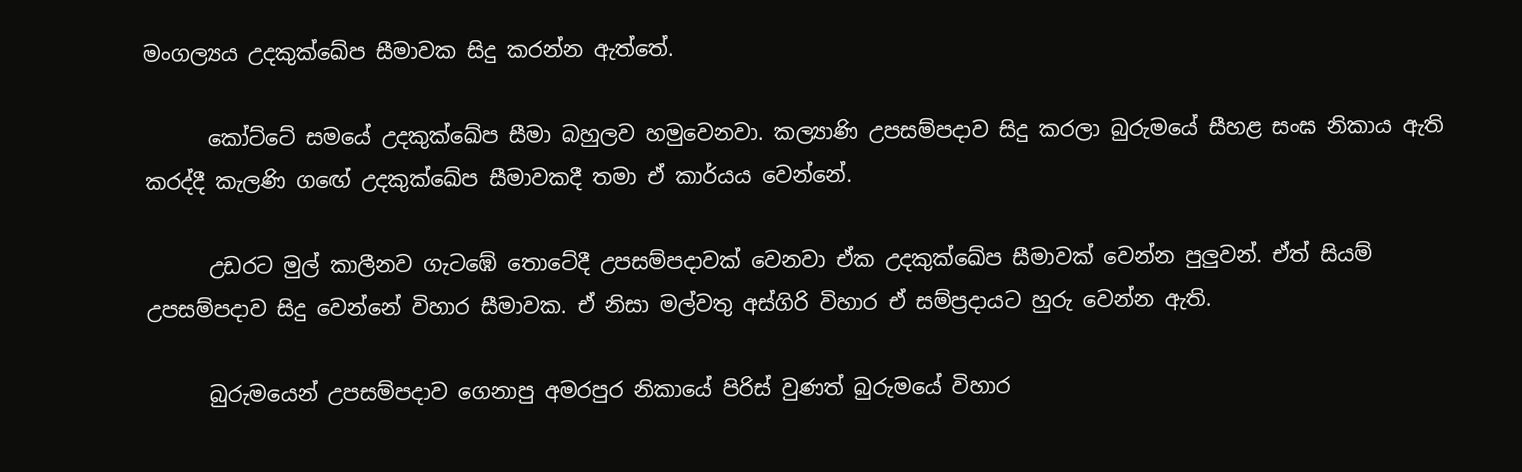මංගල්‍යය උදකුක්ඛේප සීමාවක සිදු කරන්න ඇත්තේ.

      කෝට්ටේ සමයේ උදකුක්ඛේප සීමා බහුලව හමුවෙනවා. කල්‍යාණි උපසම්පදාව සිදු කරලා බුරුමයේ සීහළ සංඝ නිකාය ඇති කරද්දී කැලණි ගඟේ උදකුක්ඛේප සීමාවකදී තමා ඒ කාර්යය වෙන්නේ.

      උඩරට මුල් කාලීනව ගැටඹේ තොටේදී උපසම්පදාවක් වෙනවා ඒක උදකුක්ඛේප සීමාවක් වෙන්න පුලුවන්. ඒත් සියම් උපසම්පදාව සිදු වෙන්නේ විහාර සීමාවක. ඒ නිසා මල්වතු අස්ගිරි විහාර ඒ සම්ප්‍රදායට හුරු වෙන්න ඇති.

      බුරුමයෙන් උපසම්පදාව ගෙනාපු අමරපුර නිකායේ පිරිස් වුණත් බුරුමයේ විහාර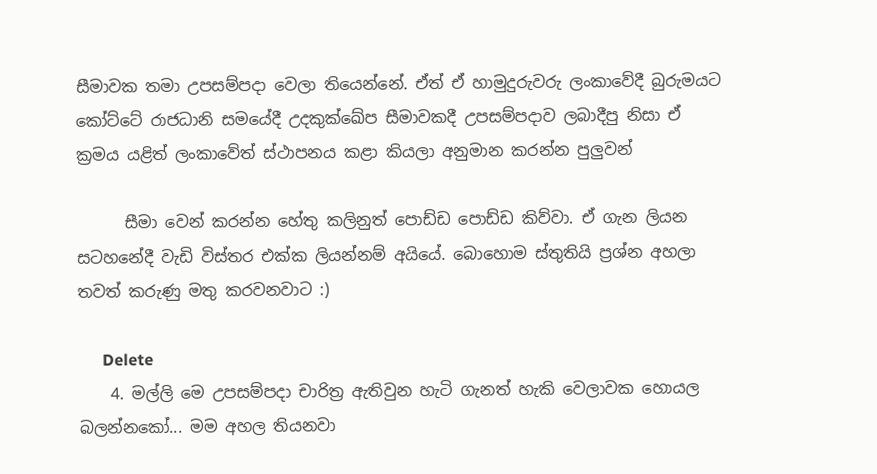සීමාවක තමා උපසම්පදා වෙලා තියෙන්නේ. ඒත් ඒ හාමුදුරුවරු ලංකාවේදී බුරුමයට කෝට්ටේ රාජධානි සමයේදී උදකුක්ඛේප සීමාවකදී උපසම්පදාව ලබාදීපු නිසා ඒ ක්‍රමය යළිත් ලංකාවේත් ස්ථාපනය කළා කියලා අනුමාන කරන්න පුලුවන්

      සීමා වෙන් කරන්න හේතු කලිනුත් පොඩ්ඩ පොඩ්ඩ කිව්වා. ඒ ගැන ලියන සටහනේදී වැඩි විස්තර එක්ක ලියන්නම් අයියේ. බොහොම ස්තුතියි ප්‍රශ්න අහලා තවත් කරුණු මතු කරවනවාට :)

      Delete
    4. මල්ලි මෙ උපසම්පදා චාරිත්‍ර ඇතිවුන හැටි ගැනත් හැකි වෙලාවක හොයල බලන්නකෝ... මම අහල තියනවා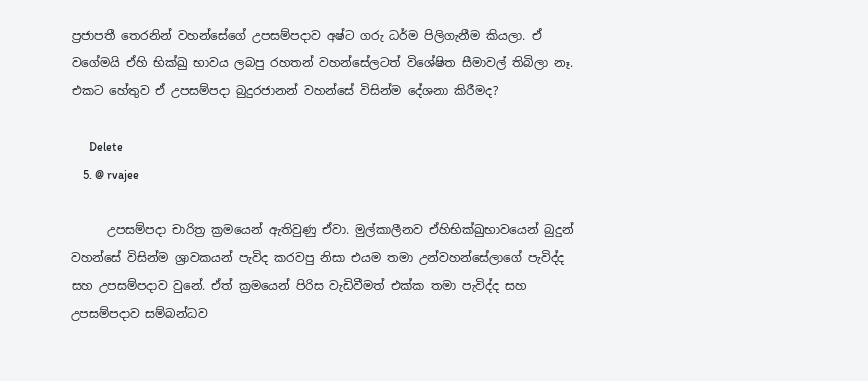ප්‍රජාපතී තෙරනින් වහන්සේගේ උපසම්පදාව අෂ්ට ගරු ධර්ම පිලිගැනීම කියලා. ඒ වගේමයි ඒහි භික්ඛු භාවය ලබපු රහතන් වහන්සේලටත් විශේෂිත සීමාවල් තිබිලා නෑ. එකට හේතුව ඒ උපසම්පදා බුදුරජානන් වහන්සේ විසින්ම දේශනා කිරීමද?

      Delete
    5. @ rvajee

      උපසම්පදා චාරිත්‍ර ක්‍රමයෙන් ඇතිවුණු ඒවා. මුල්කාලීනව ඒහිභික්ඛුභාවයෙන් බුදුන් වහන්සේ විසින්ම ශ්‍රාවකයන් පැවිද කරවපු නිසා එයම තමා උන්වහන්සේලාගේ පැවිද්ද සහ උපසම්පදාව වුනේ. ඒත් ක්‍රමයෙන් පිරිස වැඩිවීමත් එක්ක තමා පැවිද්ද සහ උපසම්පදාව සම්බන්ධව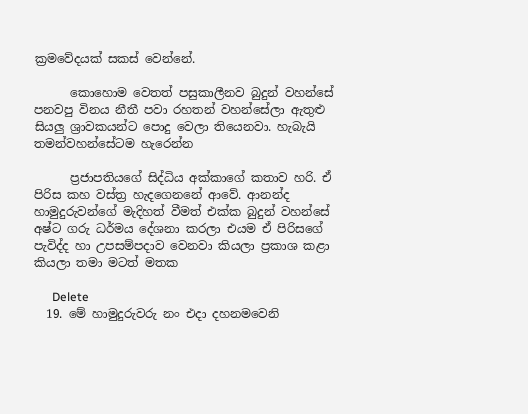ක්‍රමවේදයක් සකස් වෙන්නේ.

      කොහොම වෙතත් පසුකාලීනව බුදුන් වහන්සේ පනවපු විනය නීතී පවා රහතන් වහන්සේලා ඇතුළු සියලු ශ්‍රාවකයන්ට පොදු වෙලා තියෙනවා. හැබැයි තමන්වහන්සේටම හැරෙන්න

      ප්‍රජාපතියගේ සිද්ධිය අක්කාගේ කතාව හරි. ඒ පිරිස කහ වස්ත්‍ර හැදගෙනනේ ආවේ. ආනන්ද හාමුදුරුවන්ගේ මැදිහත් වීමත් එක්ක බුදුන් වහන්සේ අෂ්ට ගරු ධර්මය දේශනා කරලා එයම ඒ පිරිසගේ පැවිද්ද හා උපසම්පදාව වෙනවා කියලා ප්‍රකාශ කළා කියලා තමා මටත් මතක

      Delete
  19. මේ හාමුදුරුවරු නං එදා දහනමවෙනි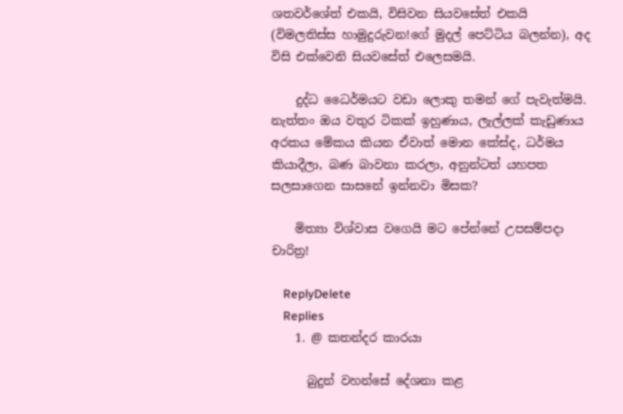ශතවර්ශේත් එකයි, විසිවන සියවසේත් එකයි (විමලතිස්ස හාමුදුරුවන!ගේ මුදල් පෙට්ටිය බලන්න), අද විසි එක්වෙනි සියවසේත් එලෙසමයි.

    දුද්ධ ධෛර්මයට වඩා ලොකු තමන් ගේ පැවැත්මයි. නැත්තං ඔය වතුර ටිකක් ඉහුණාය, ලැල්ලක් කැඩුණාය අරකය මේකය කියන ඒවාත් මොන කේස්ද, ධර්මය කියාදීලා, බණ බාවනා කරලා, අනුන්ටත් යහපත සලසාගෙන සාසනේ ඉන්නවා මිසක?

    මිත්‍යා විශ්වාස වගෙයි මට පේන්නේ උපසම්පදා චාරිත්‍ර!

    ReplyDelete
    Replies
    1. @ කතන්දර කාරයා

      බුදුන් වහන්සේ දේශනා කළ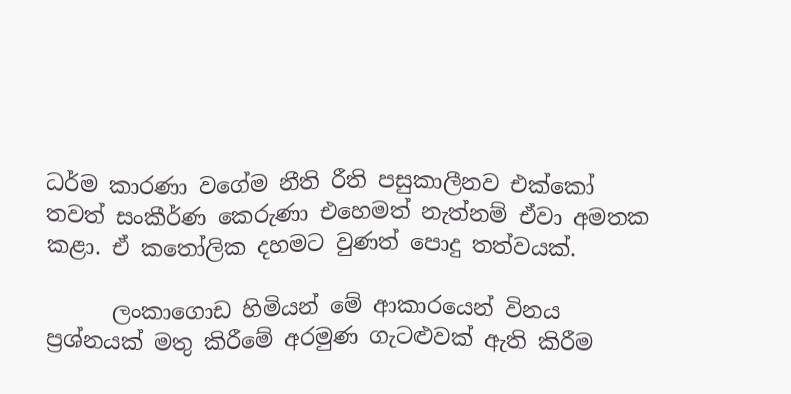ධර්ම කාරණා වගේම නීති රීති පසුකාලීනව එක්කෝ තවත් සංකීර්ණ කෙරුණා එහෙමත් නැත්නම් ඒවා අමතක කළා. ඒ කතෝලික දහමට වුණත් පොදු තත්වයක්.

      ලංකාගොඩ හිමියන් මේ ආකාරයෙන් විනය ප්‍රශ්නයක් මතු කිරීමේ අරමුණ ගැටළුවක් ඇති කිරීම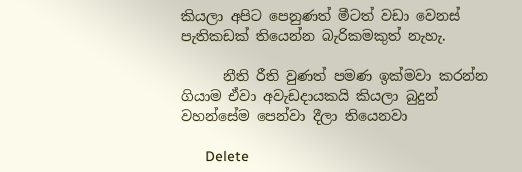කියලා අපිට පෙනුණත් මීටත් වඩා වෙනස් පැතිකඩක් තියෙන්න බැරිකමකුත් නැහැ.

      නීති රීති වුණත් පමණ ඉක්මවා කරන්න ගියාම ඒවා අවැඩදායකයි කියලා බුදුන් වහන්සේම පෙන්වා දීලා තියෙනවා

      Delete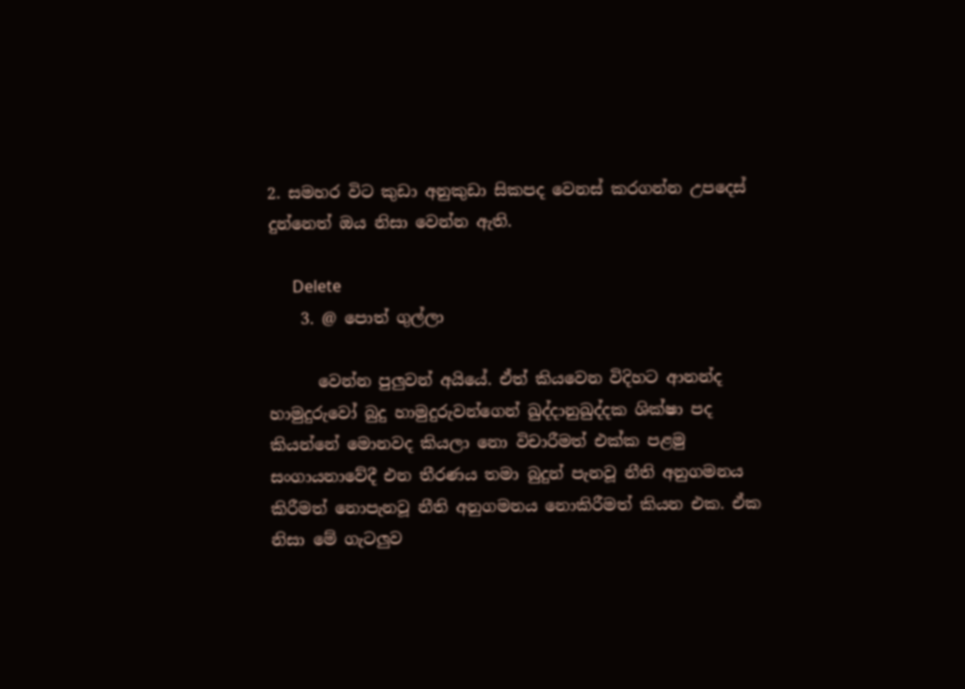2. සමහර විට කුඩා අනුකුඩා සිකපද වෙනස් කරගන්න උපදෙස් දුන්නෙත් ඔය නිසා වෙන්න ඇති.

      Delete
    3. @ පොත් ගුල්ලා

      වෙන්න පුලුවන් අයියේ. ඒත් කියවෙන විදිහට ආනන්ද හාමුදුරුවෝ බුදු හාමුදුරුවන්ගෙන් ඛුද්දානුඛුද්දක ශික්ෂා පද කියන්නේ මොනවද කියලා නො විචාරීමත් එක්ක පළමු සංගායනාවේදී එන තීරණය තමා බුදුන් පැනවූ නීති අනුගමනය කිරීමත් නොපැනවූ නීති අනුගමනය නොකිරීමත් කියන එක. ඒක නිසා මේ ගැටලුව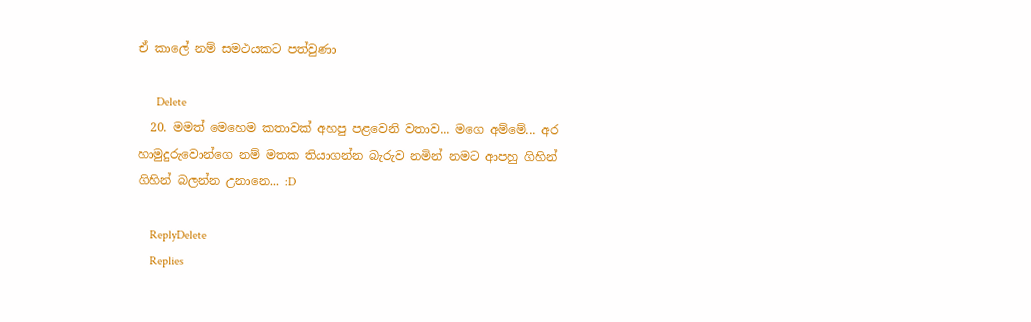ඒ කාලේ නම් සමථයකට පත්වුණා

      Delete
  20. මමත් මෙහෙම කතාවක් අහපු පළවෙනි වතාව... මගෙ අම්මේ... අර හාමුදුරුවොන්ගෙ නම් මතක තියාගන්න බැරුව නමින් නමට ආපහු ගිහින් ගිහින් බලන්න උනානෙ... :D

    ReplyDelete
    Replies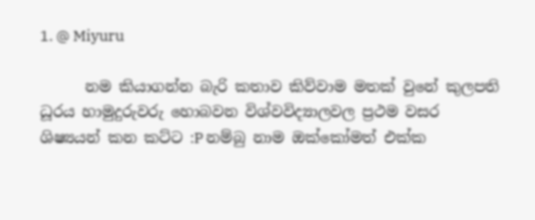1. @ Miyuru

      නම කියාගන්න බැරි කතාව කිව්වාම මතක් වුනේ කුලපති ධූරය හාමුදුරුවරු හොබවන විශ්වවිද්‍යාලවල ප්‍රථම වසර ශිෂ්‍යයන් කන කට්ට :P නම්බු නාම ඔක්කෝමත් එක්ක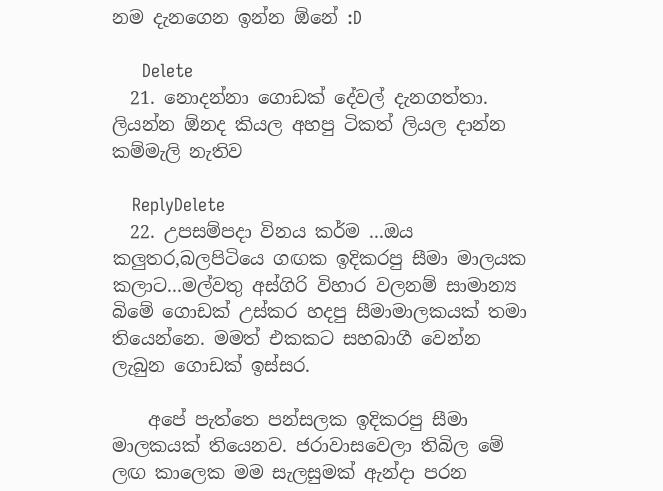නම දැනගෙන ඉන්න ඕනේ :D

      Delete
  21. නොදන්නා ගොඩක් දේවල් දැනගත්තා. ලියන්න ඕනද කියල අහපු ටිකත් ලියල දාන්න කම්මැලි නැතිව

    ReplyDelete
  22. උපසම්පදා විනය කර්ම ...ඔය කලුතර,බලපිටියෙ ගඟක ඉදිකරපු සීමා මාලයක කලාට...මල්වතු අස්ගිරි විහාර වලනම් සාමාන්‍ය බිමේ ගොඩක් උස්කර හදපු සීමාමාලකයක් තමා තියෙන්නෙ. මමත් එකකට සහබාගී වෙන්න ලැබුන ගොඩක් ඉස්සර.

    අපේ පැත්තෙ පන්සලක ඉදිකරපු සීමා මාලකයක් තියෙනව. ජරාවාසවෙලා තිබිල මේ ලඟ කාලෙක මම සැලසුමක් ඇන්දා පරන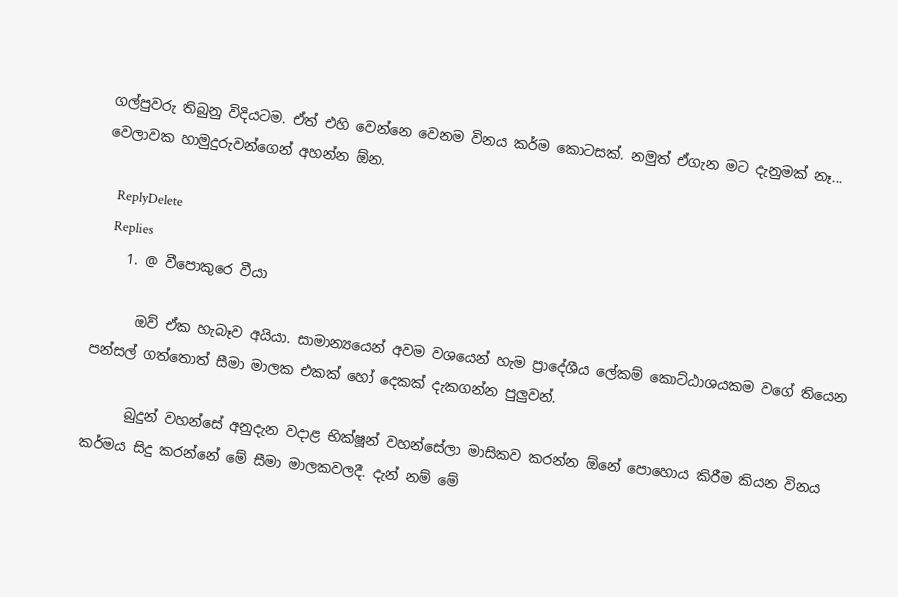ගල්පුවරු තිබුනු විදියටම. ඒත් එහි වෙන්නෙ වෙනම විනය කර්ම කොටසක්. නමුත් ඒගැන මට දැනුමක් නෑ... වෙලාවක හාමුදුරුවන්ගෙන් අහන්න ඕන.

    ReplyDelete
    Replies
    1. @ වීපොකුරෙ වීයා

      ඔව් ඒක හැබෑව අයියා. සාමාන්‍යයෙන් අවම වශයෙන් හැම ප්‍රාදේශීය ලේකම් කොට්ඨාශයකම වගේ තියෙන පන්සල් ගත්තොත් සීමා මාලක එකක් හෝ දෙකක් දැකගන්න පුලුවන්.

      බුදුන් වහන්සේ අනුදැන වදාළ භික්ෂූන් වහන්සේලා මාසිකව කරන්න ඕනේ පොහොය කිරීම කියන විනය කර්මය සිදු කරන්නේ මේ සීමා මාලකවලදී. දැන් නම් මේ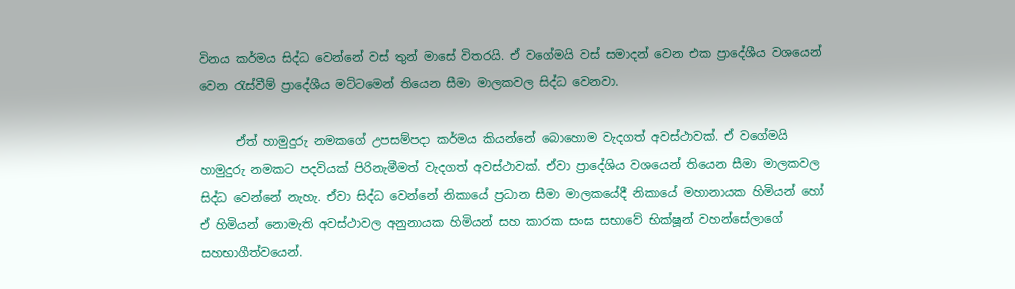විනය කර්මය සිද්ධ වෙන්නේ වස් තුන් මාසේ විතරයි. ඒ වගේමයි වස් සමාදන් වෙන එක ප්‍රාදේශීය වශයෙන් වෙන රැස්වීම් ප්‍රාදේශීය මට්ටමෙන් තියෙන සීමා මාලකවල සිද්ධ වෙනවා.

      ඒත් හාමුදුරු නමකගේ උපසම්පදා කර්මය කියන්නේ බොහොම වැදගත් අවස්ථාවක්. ඒ වගේමයි හාමුදුරු නමකට පදවියක් පිරිනැමීමත් වැදගත් අවස්ථාවක්. ඒවා ප්‍රාදේශිය වශයෙන් තියෙන සීමා මාලකවල සිද්ධ වෙන්නේ නැහැ. ඒවා සිද්ධ වෙන්නේ නිකායේ ප්‍රධාන සීමා මාලකයේදී නිකායේ මහානායක හිමියන් හෝ ඒ හිමියන් නොමැති අවස්ථාවල අනුනායක හිමියන් සහ කාරක සංඝ සභාවේ භික්ෂූන් වහන්සේලාගේ සහභාගීත්වයෙන්.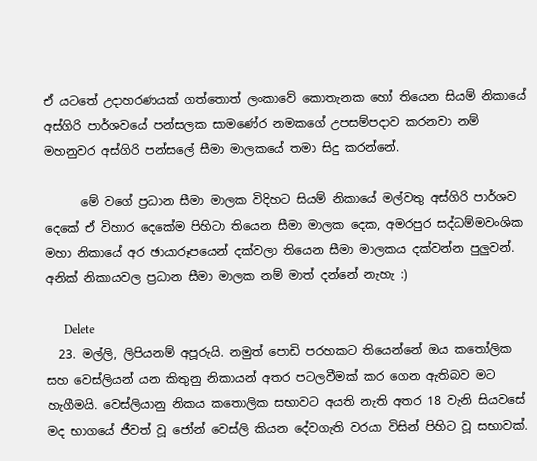ඒ යටතේ උදාහරණයක් ගත්තොත් ලංකාවේ කොතැනක හෝ තියෙන සියම් නිකායේ අස්ගිරි පාර්ශවයේ පන්සලක සාමණේර නමකගේ උපසම්පදාව කරනවා නම් මහනුවර අස්ගිරි පන්සලේ සීමා මාලකයේ තමා සිදු කරන්නේ.

      මේ වගේ ප්‍රධාන සීමා මාලක විදිහට සියම් නිකායේ මල්වතු අස්ගිරි පාර්ශව දෙකේ ඒ විහාර දෙකේම පිහිටා තියෙන සීමා මාලක දෙක, අමරපුර සද්ධම්මවංශික මහා නිකායේ අර ඡායාරූපයෙන් දක්වලා තියෙන සීමා මාලකය දක්වන්න පුලුවන්. අනික් නිකායවල ප්‍රධාන සීමා මාලක නම් මාත් දන්නේ නැහැ :)

      Delete
  23. මල්ලි, ලිපියනම් අපූරුයි. නමුත් පොඩි පරහකට තියෙන්නේ ඔය කතෝලික සහ වෙස්ලියන් යන කිතුනු නිකායන් අතර පටලවීමක් කර ගෙන ඇතිබව මට හැගීමයි. වෙස්ලියානු නිකය කතොලික සභාවට අයති නැති අතර 18 වැනි සියවසේ මද භාගයේ ජීවත් වූ ජෝන් වෙස්ලි කියන දේවගැති වරයා විසින් පිහිට වූ සභාවක්.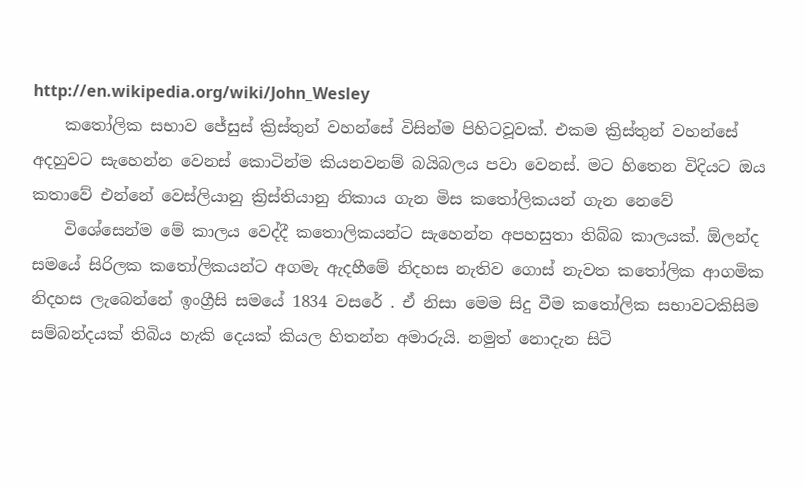http://en.wikipedia.org/wiki/John_Wesley
    කතෝලික සභාව ජේසුස් ක්‍රිස්තුන් වහන්සේ විසින්ම පිහිටවූවක්. එකම ක්‍රිස්තුන් වහන්සේ අදහුවට සැහෙන්න වෙනස් කොටින්ම කියනවනම් බයිබලය පවා වෙනස්. මට හිතෙන විදියට ඔය කතාවේ එන්නේ වෙස්ලියානු ක්‍රිස්තියානු නිකාය ගැන මිස කතෝලිකයන් ගැන නෙවේ
    විශේසෙන්ම මේ කාලය වෙද්දී කතොලිකයන්ට සැහෙන්න අපහසුතා තිබ්බ කාලයක්. ඕලන්ද සමයේ සිරිලක කතෝලිකයන්ට අගමැ ඇදහීමේ නිදහස නැතිව ගොස් නැවත කතෝලික ආගමික නිදහස ලැබෙන්නේ ඉංග්‍රීසි සමයේ 1834 වසරේ . ඒ නිසා මෙම සිදු වීම කතෝලික සභාවටකිසිම සම්බන්දයක් තිබිය හැකි දෙයක් කියල හිතන්න අමාරුයි. නමුත් නොදැන සිටි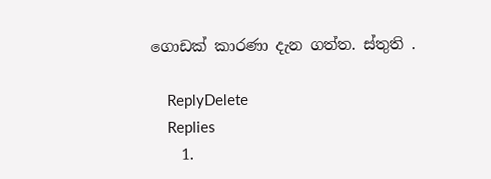ගොඩක් කාරණා දැන ගත්ත. ස්තුති .

    ReplyDelete
    Replies
    1.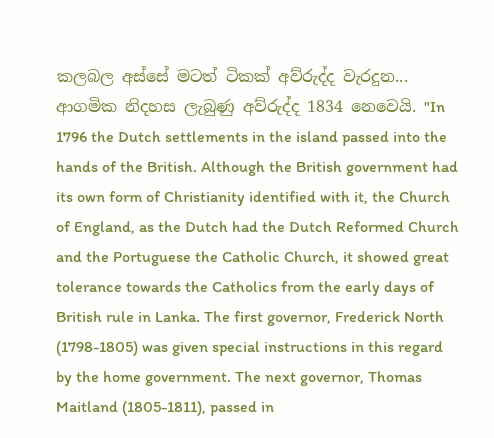කලබල අස්සේ මටත් ටිකක් අව්රුද්ද වැරදුන... ආගමික නිදහස ලැබුණු අව්රුද්ද 1834 නෙවෙයි. "In 1796 the Dutch settlements in the island passed into the hands of the British. Although the British government had its own form of Christianity identified with it, the Church of England, as the Dutch had the Dutch Reformed Church and the Portuguese the Catholic Church, it showed great tolerance towards the Catholics from the early days of British rule in Lanka. The first governor, Frederick North (1798-1805) was given special instructions in this regard by the home government. The next governor, Thomas Maitland (1805-1811), passed in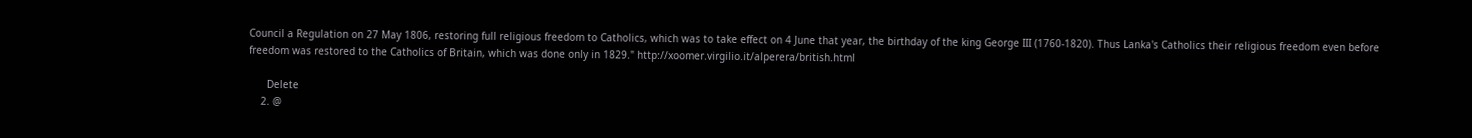Council a Regulation on 27 May 1806, restoring full religious freedom to Catholics, which was to take effect on 4 June that year, the birthday of the king George III (1760-1820). Thus Lanka's Catholics their religious freedom even before freedom was restored to the Catholics of Britain, which was done only in 1829." http://xoomer.virgilio.it/alperera/british.html

      Delete
    2. @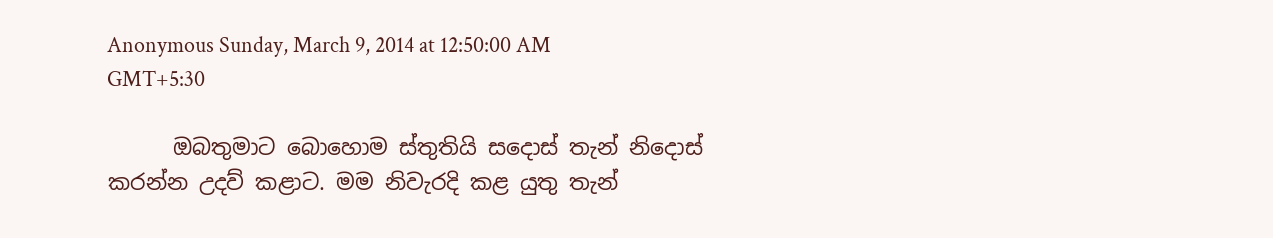Anonymous Sunday, March 9, 2014 at 12:50:00 AM GMT+5:30

      ඔබතුමාට බොහොම ස්තුතියි සදොස් තැන් නිදොස් කරන්න උදව් කළාට. මම නිවැරදි කළ යුතු තැන්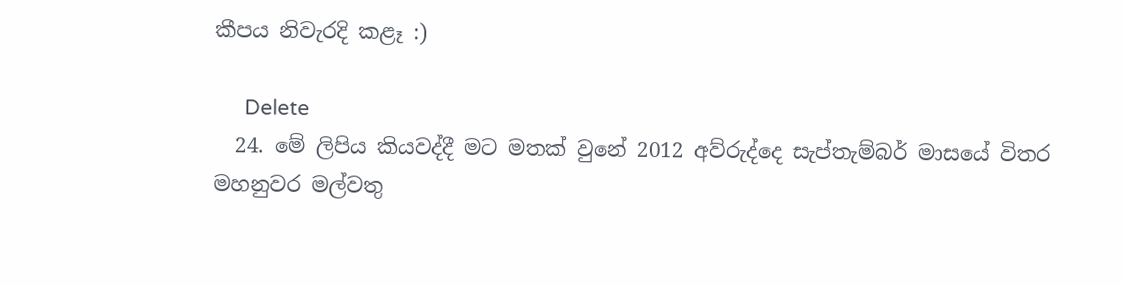කීපය නිවැරදි කළෑ :)

      Delete
  24. මේ ලිපිය කියවද්දී මට මතක් වුනේ 2012 අව්රුද්දෙ සැප්තැම්බර් මාසයේ විතර මහනුවර මල්වතු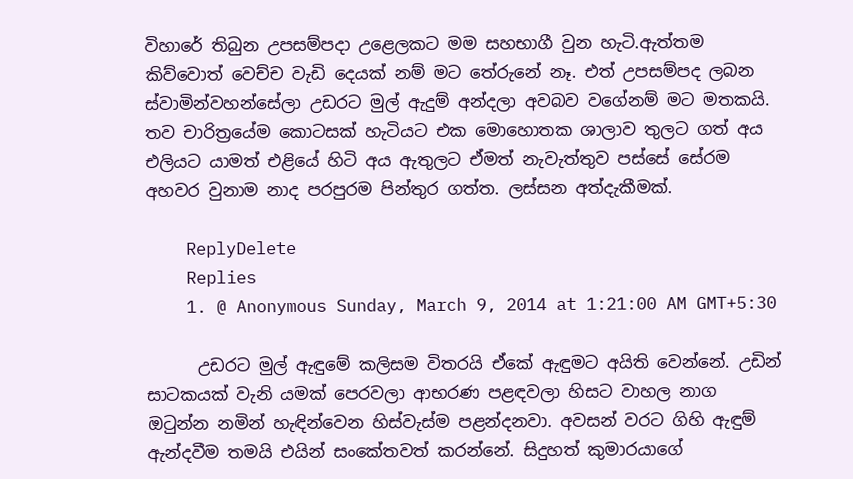විහාරේ තිබුන උපසම්පදා උළෙලකට මම සහභාගී වුන හැටි.ඇත්තම කිව්වොත් වෙච්ච වැඩි දෙයක් නම් මට තේරුනේ නෑ. එත් උපසම්පද ලබන ස්වාමින්වහන්සේලා උඩරට මුල් ඇදුම් අන්දලා අවබව වගේනම් මට මතකයි. තව චාරිත්‍රයේම කොටසක් හැටියට එක මොහොතක ශාලාව තුලට ගත් අය එලියට යාමත් එළියේ හිටි අය ඇතුලට ඒමත් නැවැත්තුව පස්සේ සේරම අහවර වුනාම නාද පරපුරම පින්තුර ගත්ත. ලස්සන අත්දැකීමක්.

    ReplyDelete
    Replies
    1. @ Anonymous Sunday, March 9, 2014 at 1:21:00 AM GMT+5:30

      උඩරට මුල් ඇඳුමේ කලිසම විතරයි ඒකේ ඇඳුමට අයිති වෙන්නේ. උඩින් සාටකයක් වැනි යමක් පෙරවලා ආභරණ පළඳවලා හිසට වාහල නාග ඔටුන්න නමින් හැඳින්වෙන හිස්වැස්ම පළන්දනවා. අවසන් වරට ගිහි ඇඳුම් ඇන්දවීම තමයි එයින් සංකේතවත් කරන්නේ. සිදුහත් කුමාරයාගේ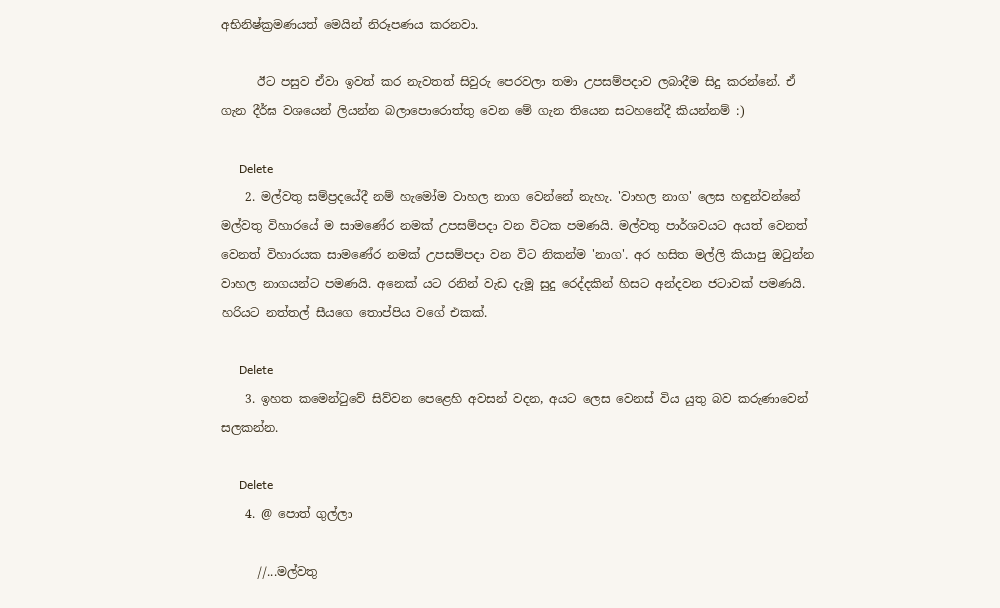අභිනිෂ්ක්‍රමණයත් මෙයින් නිරූපණය කරනවා.

      ඊට පසුව ඒවා ඉවත් කර නැවතත් සිවුරු පෙරවලා තමා උපසම්පදාව ලබාදීම සිදු කරන්නේ. ඒ ගැන දීර්ඝ වශයෙන් ලියන්න බලාපොරොත්තු වෙන මේ ගැන තියෙන සටහනේදී කියන්නම් :)

      Delete
    2. මල්වතු සම්ප්‍රදයේදී නම් හැමෝම වාහල නාග වෙන්නේ නැහැ. 'වාහල නාග' ලෙස හඳුන්වන්නේ මල්වතු විහාරයේ ම සාමණේර නමක් උපසම්පදා වන විටක පමණයි. මල්වතු පාර්ශවයට අයත් වෙනත් වෙනත් විහාරයක සාමණේර නමක් උපසම්පදා වන විට නිකන්ම 'නාග'. අර හසිත මල්ලි කියාපු ඔටුන්න වාහල නාගයන්ට පමණයි. අනෙක් යට රනින් වැඩ දැමූ සුදු රෙද්දකින් හිසට අන්දවන ජටාවක් පමණයි. හරියට නත්තල් සීයගෙ තොප්පිය වගේ එකක්.

      Delete
    3. ඉහත කමෙන්ටුවේ සිව්වන පෙළෙහි අවසන් වදන, අයට ලෙස වෙනස් විය යුතු බව කරුණාවෙන් සලකන්න.

      Delete
    4. @ පොත් ගුල්ලා

      //...මල්වතු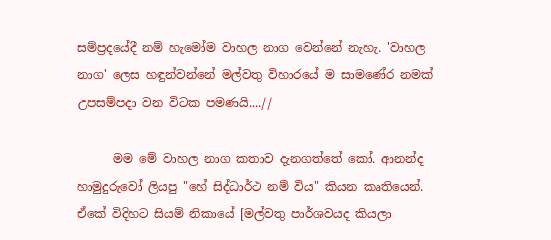සම්ප්‍රදයේදී නම් හැමෝම වාහල නාග වෙන්නේ නැහැ. 'වාහල නාග' ලෙස හඳුන්වන්නේ මල්වතු විහාරයේ ම සාමණේර නමක් උපසම්පදා වන විටක පමණයි....//

      මම මේ වාහල නාග කතාව දැනගත්තේ කෝ. ආනන්ද හාමුදුරුවෝ ලියපු "හේ සිද්ධාර්ථ නම් විය" කියන කෘතියෙන්. ඒකේ විදිහට සියම් නිකායේ [මල්වතු පාර්ශවයද කියලා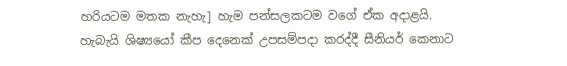හරියටම මතක නැහැ] හැම පන්සලකටම වගේ ඒක අදාළයි. හැබැයි ශිෂ්‍යයෝ කීප දෙනෙක් උපසම්පදා කරද්දී සීනියර් කෙනාට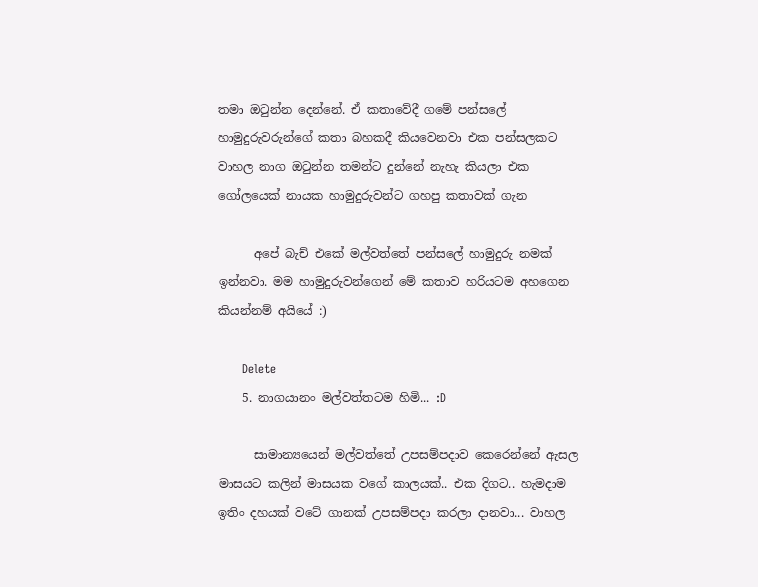තමා ඔටුන්න දෙන්නේ. ඒ කතාවේදී ගමේ පන්සලේ හාමුදුරුවරුන්ගේ කතා බහකදී කියවෙනවා එක පන්සලකට වාහල නාග ඔටුන්න තමන්ට දුන්නේ නැහැ කියලා එක ගෝලයෙක් නායක හාමුදුරුවන්ට ගහපු කතාවක් ගැන

      අපේ බැච් එකේ මල්වත්තේ පන්සලේ හාමුදුරු නමක් ඉන්නවා. මම හාමුදුරුවන්ගෙන් මේ කතාව හරියටම අහගෙන කියන්නම් අයියේ :)

      Delete
    5. නාගයානං මල්වත්තටම හිමි... :D

      සාමාන්‍යයෙන් මල්වත්තේ උපසම්පදාව කෙරෙන්නේ ඇසල මාසයට කලින් මාසයක වගේ කාලයක්.. එක දිගට.. හැමදාම ඉතිං දහයක් වටේ ගානක් උපසම්පදා කරලා දානවා... වාහල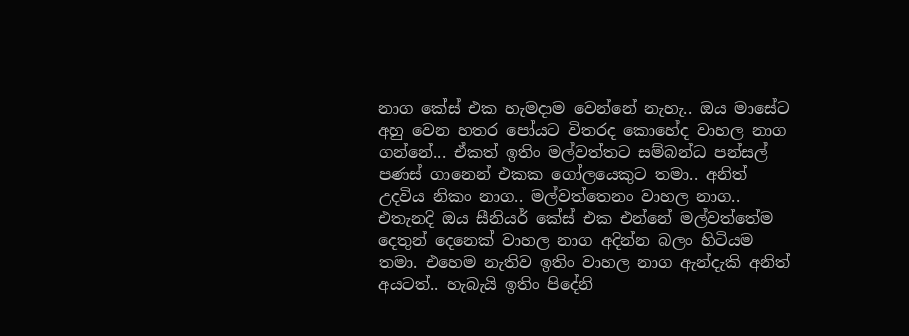නාග කේස් එක හැමදාම වෙන්නේ නැහැ.. ඔය මාසේට අහු වෙන හතර පෝයට විතරද කොහේද වාහල නාග ගන්නේ... ඒකත් ඉතිං මල්වත්තට සම්බන්ධ පන්සල් පණස් ගානෙන් එකක ගෝලයෙකුට තමා.. අනිත් උදවිය නිකං නාග.. මල්වත්තෙනං වාහල නාග.. එතැනදි ඔය සීනියර් කේස් එක එන්නේ මල්වත්තේම දෙතුන් දෙනෙක් වාහල නාග අදින්න බලං හිටියම තමා. එහෙම නැතිව ඉතිං වාහල නාග ඇන්දැකි අනිත් අයටත්.. හැබැයි ඉතිං පිදේනි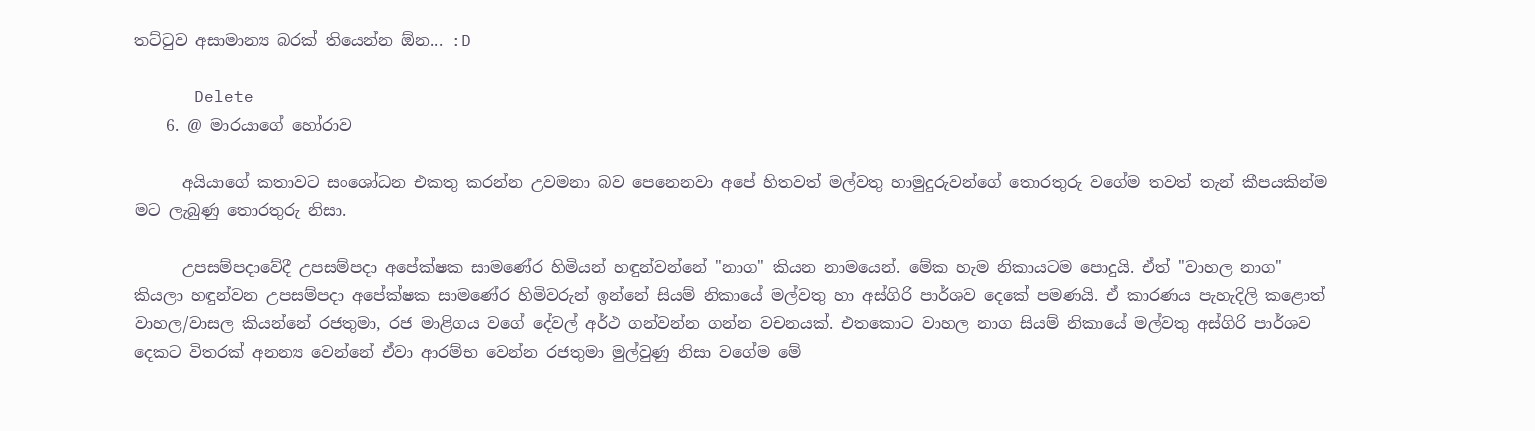තට්ටුව අසාමාන්‍ය බරක් තියෙන්න ඕන... :D

      Delete
    6. @ මාරයාගේ හෝරාව

      අයියාගේ කතාවට සංශෝධන එකතු කරන්න උවමනා බව පෙනෙනවා අපේ හිතවත් මල්වතු හාමුදුරුවන්ගේ තොරතුරු වගේම තවත් තැන් කීපයකින්ම මට ලැබුණු තොරතුරු නිසා.

      උපසම්පදාවේදී උපසම්පදා අපේක්ෂක සාමණේර හිමියන් හඳුන්වන්නේ "නාග" කියන නාමයෙන්. මේක හැම නිකායටම පොදුයි. ඒත් "වාහල නාග" කියලා හඳුන්වන උපසම්පදා අපේක්ෂක සාමණේර හිමිවරුන් ඉන්නේ සියම් නිකායේ මල්වතු හා අස්ගිරි පාර්ශව දෙකේ පමණයි. ඒ කාරණය පැහැදිලි කළොත් වාහල/වාසල කියන්නේ රජතුමා, රජ මාළිගය වගේ දේවල් අර්ථ ගන්වන්න ගන්න වචනයක්. එතකොට වාහල නාග සියම් නිකායේ මල්වතු අස්ගිරි පාර්ශව දෙකට විතරක් අනන්‍ය වෙන්නේ ඒවා ආරම්භ වෙන්න රජතුමා මුල්වුණු නිසා වගේම මේ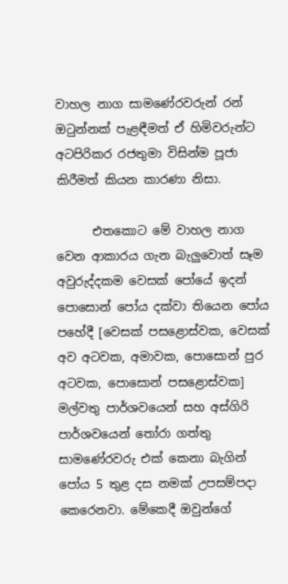වාහල නාග සාමණේරවරුන් රන් ඔටුන්නක් පැළඳීමත් ඒ හිමිවරුන්ට අටපිරිකර රජතුමා විසින්ම පූජා කිරීමත් කියන කාරණා නිසා.

      එතකොට මේ වාහල නාග වෙන ආකාරය ගැන බැලුවොත් සෑම අවුරුද්දකම වෙසක් පෝයේ ඉදන් පොසොන් පෝය දක්වා තියෙන පෝය පහේදී [වෙසක් පසළොස්වක, වෙසක් අව අටවක, අමාවක, පොසොන් පුර අටවක, පොසොන් පසළොස්වක] මල්වතු පාර්ශවයෙන් සහ අස්ගිරි පාර්ශවයෙන් තෝරා ගත්තු සාමණේරවරු එක් කෙනා බැගින් පෝය 5 තුළ දස නමක් උපසම්පදා කෙරෙනවා. මේකෙදී ඔවුන්ගේ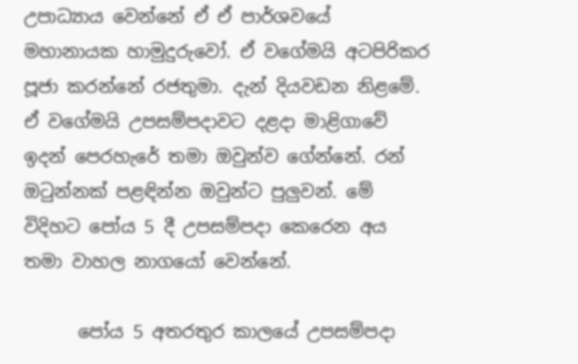උපාධ්‍යාය වෙන්නේ ඒ ඒ පාර්ශවයේ මහානායක හාමුදුරුවෝ. ඒ වගේමයි අටපිරිකර පූජා කරන්නේ රජතුමා. දැන් දියවඩන නිළමේ. ඒ වගේමයි උපසම්පදාවට දළදා මාළිගාවේ ඉදන් පෙරහැරේ තමා ඔවුන්ව ගේන්නේ. රන් ඔටුන්නක් පළඳින්න ඔවුන්ට පුලුවන්. මේ විදිහට පෝය 5 දී උපසම්පදා කෙරෙන අය තමා වාහල නාගයෝ වෙන්නේ.

      පෝය 5 අතරතුර කාලයේ උපසම්පදා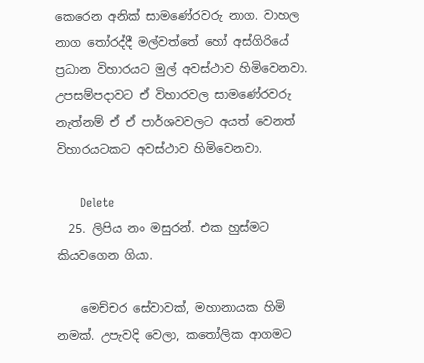කෙරෙන අනික් සාමණේරවරු නාග. වාහල නාග තෝරද්දී මල්වත්තේ හෝ අස්ගිරියේ ප්‍රධාන විහාරයට මුල් අවස්ථාව හිමිවෙනවා. උපසම්පදාවට ඒ විහාරවල සාමණේරවරු නැත්නම් ඒ ඒ පාර්ශවවලට අයත් වෙනත් විහාරයටකට අවස්ථාව හිමිවෙනවා.

      Delete
  25. ලිපිය නං මසුරන්. එක හුස්මට කියවගෙන ගියා.

    මෙච්චර සේවාවක්, මහානායක හිමි නමක්. උපැවදි වෙලා, ක‍තෝලික ආගමට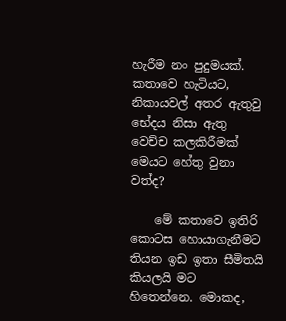හැරීම නං පුදුමයක්. කතාවෙ හැටියට, නිකායවල් අතර ඇතුවු භේදය නිසා ඇතු වෙච්ච කලකිරීමක් මෙයට හේතු වුනා වත්ද?

    මේ කතාවෙ ඉතිරි කොටස හොයාගැනීමට තියන ඉඩ ඉතා සීමිතයි කියලයි මට හිතෙන්නෙ. මොකද,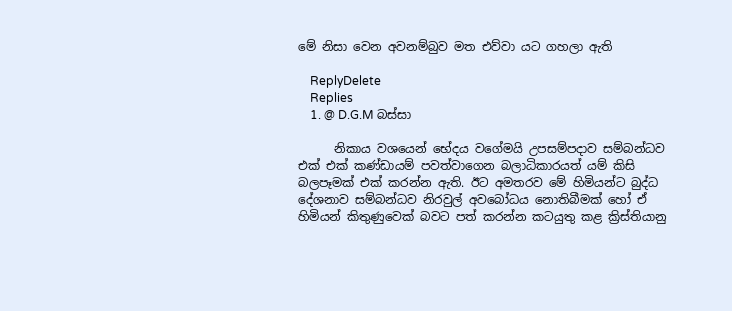මේ නිසා වෙන අවනම්බුව මත එව්වා යට ගහලා ඇති

    ReplyDelete
    Replies
    1. @ D.G.M බස්සා

      නිකාය වශයෙන් භේදය වගේමයි උපසම්පදාව සම්බන්ධව එක් එක් කණ්ඩායම් පවත්වාගෙන බලාධිකාරයත් යම් කිසි බලපෑමක් එක් කරන්න ඇති. ඊට අමතරව මේ හිමියන්ට බුද්ධ දේශනාව සම්බන්ධව නිරවුල් අවබෝධය නොතිබීමක් හෝ ඒ හිමියන් කිතුණුවෙක් බවට පත් කරන්න කටයුතු කළ ක්‍රිස්තියානු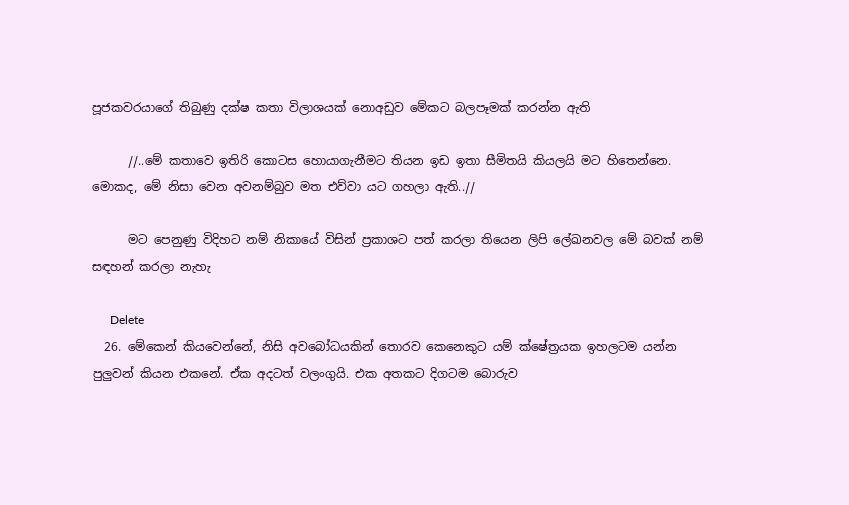පූජකවරයාගේ තිබුණු දක්ෂ කතා විලාශයක් නොඅඩුව මේකට බලපෑමක් කරන්න ඇති

      //..මේ කතාවෙ ඉතිරි කොටස හොයාගැනීමට තියන ඉඩ ඉතා සීමිතයි කියලයි මට හිතෙන්නෙ. මොකද, මේ නිසා වෙන අවනම්බුව මත එව්වා යට ගහලා ඇති..//

      මට පෙනුණු විදිහට නම් නිකායේ විසින් ප්‍රකාශට පත් කරලා තියෙන ලිපි ලේඛනවල මේ බවක් නම් සඳහන් කරලා නැහැ

      Delete
  26. මේකෙන් කියවෙන්නේ, නිසි අවබෝධයකින් තොරව කෙනෙකුට යම් ක්ෂේත්‍රයක ඉහලටම යන්න පුලුවන් කියන එකනේ. ඒක අදටත් වලංගුයි. එක අතකට දිගටම බොරුව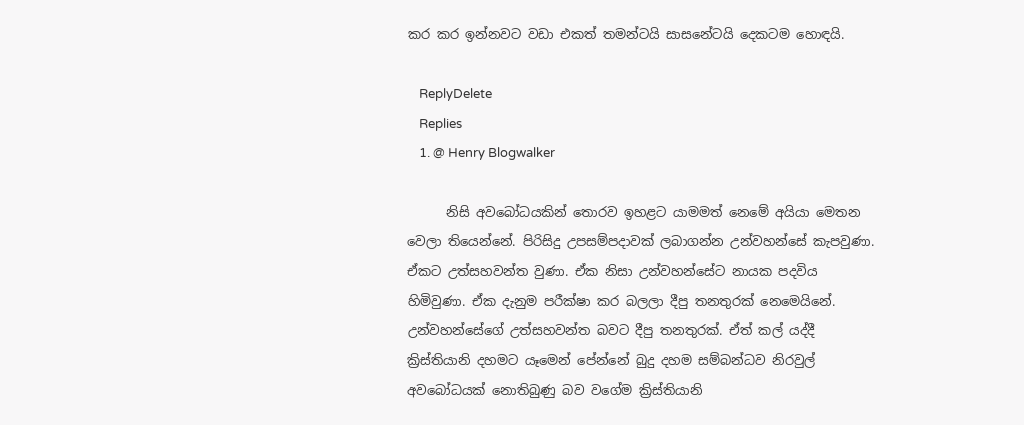කර කර ඉන්නවට වඩා එකත් තමන්ටයි සාසනේටයි දෙකටම හොඳයි.

    ReplyDelete
    Replies
    1. @ Henry Blogwalker

      නිසි අවබෝධයකින් තොරව ඉහළට යාමමත් නෙමේ අයියා මෙතන වෙලා තියෙන්නේ. පිරිසිදු උපසම්පදාවක් ලබාගන්න උන්වහන්සේ කැපවුණා. ඒකට උත්සහවන්ත වුණා. ඒක නිසා උන්වහන්සේට නායක පදවිය හිමිවුණා. ඒක දැනුම පරීක්ෂා කර බලලා දීපු තනතුරක් නෙමෙයිනේ. උන්වහන්සේගේ උත්සහවන්ත බවට දීපු තනතුරක්. ඒත් කල් යද්දී ක්‍රිස්තියානි දහමට යෑමෙන් පේන්නේ බුදු දහම සම්බන්ධව නිරවුල් අවබෝධයක් නොතිබුණු බව වගේම ක්‍රිස්තියානි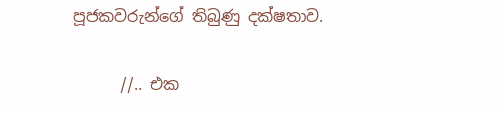පූජකවරුන්ගේ තිබුණු දක්ෂතාව.

      //.. එක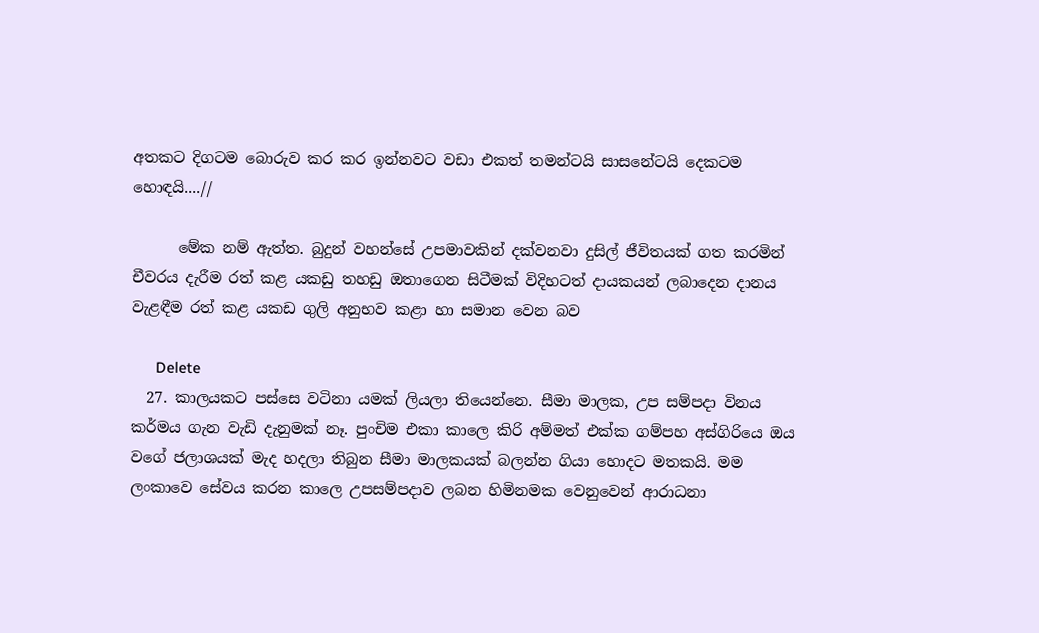අතකට දිගටම බොරුව කර කර ඉන්නවට වඩා එකත් තමන්ටයි සාසනේටයි දෙකටම හොඳයි....//

      මේක නම් ඇත්ත. බුදුන් වහන්සේ උපමාවකින් දක්වනවා දුසිල් ජීවිතයක් ගත කරමින් චීවරය දැරීම රත් කළ යකඩු තහඩු ඔතාගෙන සිටීමක් විදිහටත් දායකයන් ලබාදෙන දානය වැළඳීම රත් කළ යකඩ ගුලි අනුභව කළා හා සමාන වෙන බව

      Delete
  27. කාලයකට පස්සෙ වටිනා යමක් ලියලා තියෙන්නෙ. සීමා මාලක, උප සම්පදා විනය කර්මය ගැන වැඩි දැනුමක් නෑ. පුංචිම එකා කාලෙ කිරි අම්මත් එක්ක ගම්පහ අස්ගිරියෙ ඔය වගේ ජලාශයක් මැද හදලා තිබුන සීමා මාලකයක් බලන්න ගියා හොදට මතකයි. මම ලංකාවෙ සේවය කරන කාලෙ උපසම්පදාව ලබන හිමිනමක වෙනුවෙන් ආරාධනා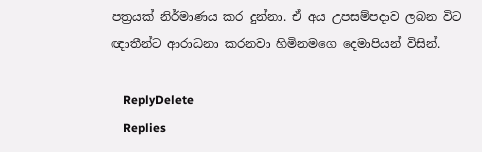පත්‍රයක් නිර්මාණය කර දුන්නා. ඒ අය උපසම්පදාව ලබන විට ඥාතීන්ට ආරාධනා කරනවා හිමිනමගෙ දෙමාපියන් විසින්.

    ReplyDelete
    Replies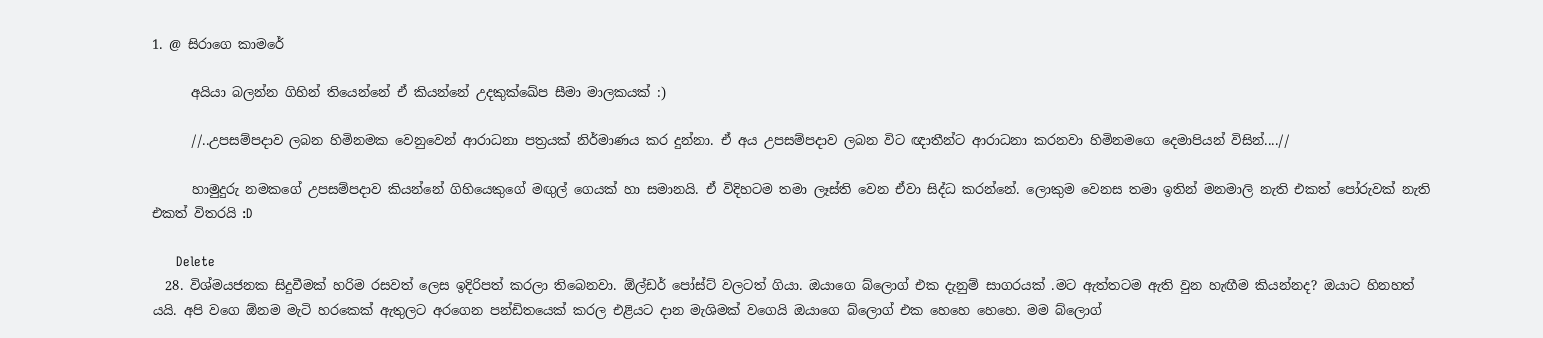1. @ සිරාගෙ කාමරේ

      අයියා බලන්න ගිහින් තියෙන්නේ ඒ කියන්නේ උදකුක්ඛේප සීමා මාලකයක් :)

      //..උපසම්පදාව ලබන හිමිනමක වෙනුවෙන් ආරාධනා පත්‍රයක් නිර්මාණය කර දුන්නා. ඒ අය උපසම්පදාව ලබන විට ඥාතීන්ට ආරාධනා කරනවා හිමිනමගෙ දෙමාපියන් විසින්....//

      හාමුදුරු නමකගේ උපසම්පදාව කියන්නේ ගිහියෙකුගේ මඟුල් ගෙයක් හා සමානයි. ඒ විදිහටම තමා ලෑස්ති වෙන ඒවා සිද්ධ කරන්නේ. ලොකුම වෙනස තමා ඉතින් මනමාලි නැති එකත් පෝරුවක් නැති එකත් විතරයි :D

      Delete
  28. විශ්මයජනක සිදුවීමක් හරිම රසවත් ලෙස ඉදිරිපත් කරලා තිබෙනවා. ඕල්ඩර් පෝස්ට් වලටත් ගියා. ඔයාගෙ බ්ලොග් එක දැනුම් සාගරයක් .මට ඇත්තටම ඇති වුන හැඟීම කියන්නද? ඔයාට හිනහත් යයි. අපි වගෙ ඕනම මැටි හරකෙක් ඇතුලට අරගෙන පන්ඩිතයෙක් කරල එළියට දාන මැශිමක් වගෙයි ඔයාගෙ බ්ලොග් එක හෙහෙ හෙහෙ. මම බ්ලොග්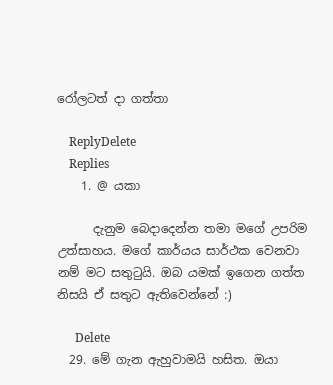රෝලටත් දා ගත්තා

    ReplyDelete
    Replies
    1. @ යකා

      දැනුම බෙදාදෙන්න තමා මගේ උපරිම උත්සාහය. මගේ කාර්යය සාර්ථක වෙනවා නම් මට සතුටුයි. ඔබ යමක් ඉගෙන ගත්ත නිසයි ඒ සතුට ඇතිවෙන්නේ :)

      Delete
  29. මේ ගැන ඇහුවාමයි හසිත. ඔයා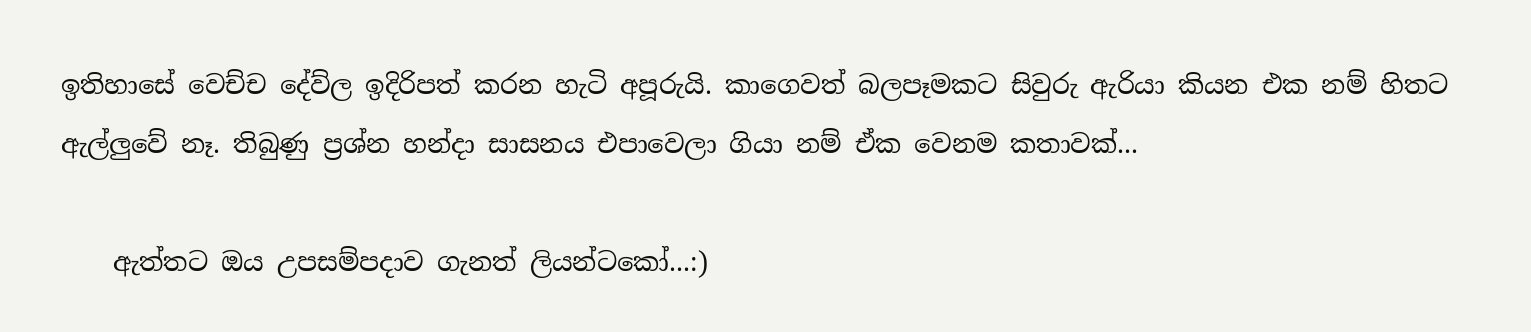ඉතිහාසේ වෙච්ච දේව්ල ඉදිරිපත් කරන හැටි අපූරුයි. කාගෙවත් බලපෑමකට සිවුරු ඇරියා කියන එක නම් හිතට ඇල්ලුවේ නෑ. තිබුණු ප්‍රශ්න හන්දා සාසනය එපාවෙලා ගියා නම් ඒක වෙනම කතාවක්...

    ඇත්තට ඔය උපසම්පදාව ගැනත් ලියන්ටකෝ...:)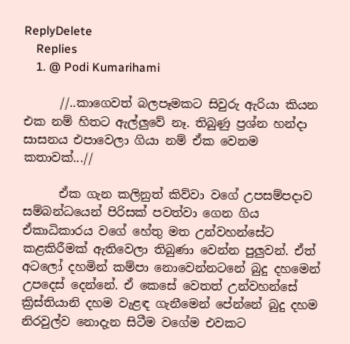ReplyDelete
    Replies
    1. @ Podi Kumarihami

      //..කාගෙවත් බලපෑමකට සිවුරු ඇරියා කියන එක නම් හිතට ඇල්ලුවේ නෑ. තිබුණු ප්‍රශ්න හන්දා සාසනය එපාවෙලා ගියා නම් ඒක වෙනම කතාවක්...//

      ඒක ගැන කලිනුත් කිව්වා වගේ උපසම්පදාව සම්බන්ධයෙන් පිරිසක් පවත්වා ගෙන ගිය ඒකාධිකාරය වගේ හේතු මත උන්වහන්සේට කළකිරීමක් ඇතිවෙලා තිබුණා වෙන්න පුලුවන්. ඒත් අටලෝ දහමින් කම්පා නොවෙන්නටනේ බුදු දහමෙන් උපදෙස් දෙන්නේ. ඒ කෙසේ වෙතත් උන්වහන්සේ ක්‍රිස්තියානි දහම වැළඳ ගැනීමෙන් පේන්නේ බුදු දහම නිරවුල්ව නොදැන සිටීම වගේම එවකට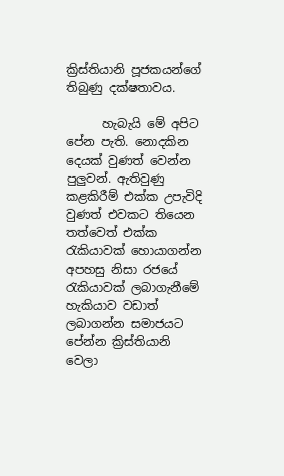ක්‍රිස්තියානි පූජකයන්ගේ තිබුණු දක්ෂතාවය.

      හැබැයි මේ අපිට පේන පැති. නොදකින දෙයක් වුණත් වෙන්න පුලුවන්. ඇතිවුණු කළකිරීම් එක්ක උපැවිදි වුණත් එවකට තියෙන තත්වෙත් එක්ක රැකියාවක් හොයාගන්න අපහසු නිසා රජයේ රැකියාවක් ලබාගැනීමේ හැකියාව වඩාත් ලබාගන්න සමාජයට පේන්න ක්‍රිස්තියානි වෙලා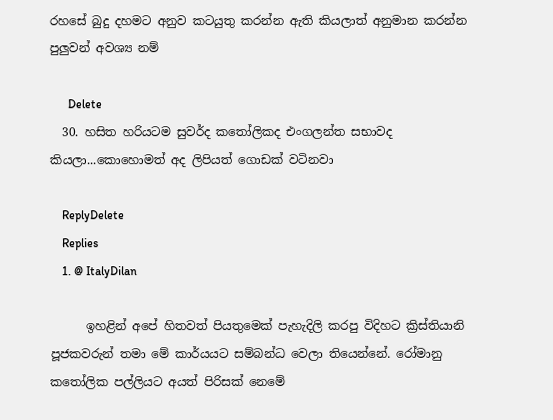රහසේ බුදු දහමට අනුව කටයුතු කරන්න ඇති කියලාත් අනුමාන කරන්න පුලුවන් අවශ්‍ය නම්

      Delete
  30. හසිත හරියටම සුවර්ද කතෝලිකද එංගලන්ත සභාවද කියලා...කොහොමත් අද ලිපියත් ගොඩක් වටිනවා

    ReplyDelete
    Replies
    1. @ ItalyDilan

      ඉහළින් අපේ හිතවත් පියතුමෙක් පැහැදිලි කරපු විදිහට ක්‍රිස්තියානි පූජකවරුන් තමා මේ කාර්යයට සම්බන්ධ වෙලා තියෙන්නේ. රෝමානු කතෝලික පල්ලියට අයත් පිරිසක් නෙමේ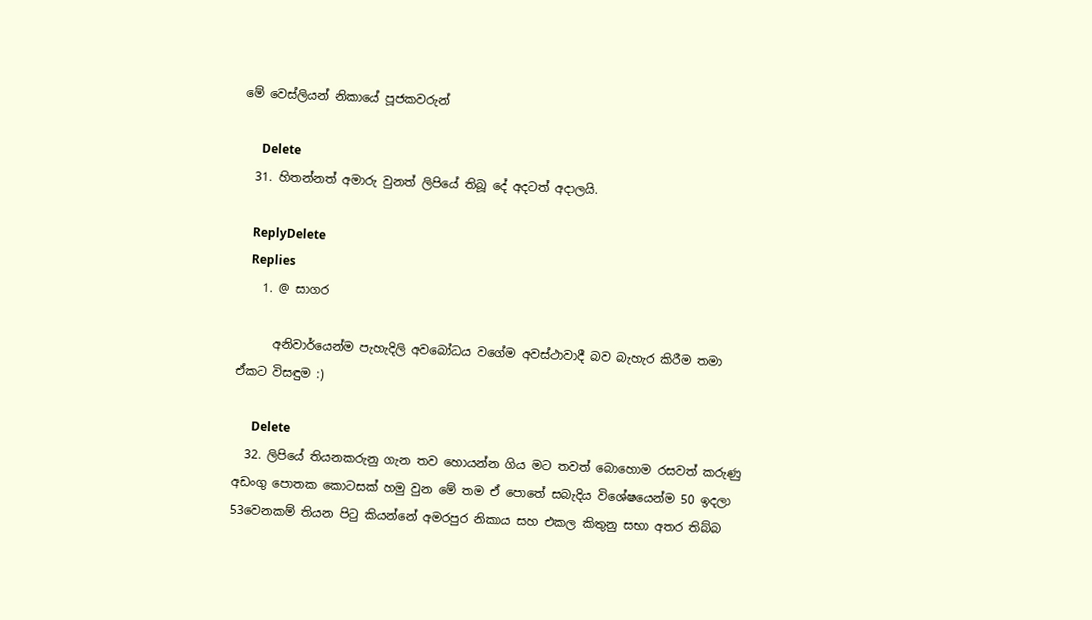මේ වෙස්ලියන් නිකායේ පූජකවරුන්

      Delete
  31. හිතන්නත් අමාරු වුනත් ලිපියේ තිබූ දේ අදටත් අදාලයි.

    ReplyDelete
    Replies
    1. @ සාගර

      අනිවාර්යෙන්ම පැහැදිලි අවබෝධය වගේම අවස්ථාවාදී බව බැහැර කිරීම තමා ඒකට විසඳුම :)

      Delete
  32. ලිපියේ තියනකරුනු ගැන තව හොයන්න ගිය මට තවත් බොහොම රසවත් කරුණු අඩංගු පොතක කොටසක් හමු වුන මේ තම ඒ පොතේ සබැදිය විශේෂයෙන්ම 50 ඉදලා 53වෙනකම් තියන පිටු කියන්නේ අමරපුර නිකාය සහ එකල කිතුනු සභා අතර තිබ්බ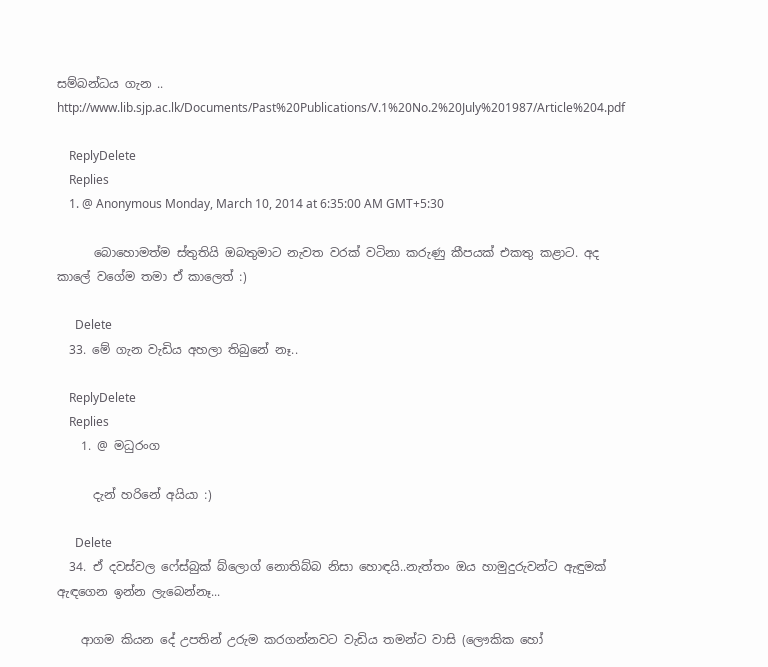සම්බන්ධය ගැන .. http://www.lib.sjp.ac.lk/Documents/Past%20Publications/V.1%20No.2%20July%201987/Article%204.pdf

    ReplyDelete
    Replies
    1. @ Anonymous Monday, March 10, 2014 at 6:35:00 AM GMT+5:30

      බොහොමත්ම ස්තුතියි ඔබතුමාට නැවත වරක් වටිනා කරුණු කීපයක් එකතු කළාට. අද කාලේ වගේම තමා ඒ කාලෙත් :)

      Delete
  33. මේ ගැන වැඩිය අහලා තිබුනේ නෑ..

    ReplyDelete
    Replies
    1. @ මධුරංග

      දැන් හරිනේ අයියා :)

      Delete
  34. ඒ දවස්වල ෆේස්බුක් බ්ලොග් නොතිබ්බ නිසා හොඳයි..නැත්තං ඔය හාමුදුරුවන්ට ඇඳුමක් ඇඳගෙන ඉන්න ලැබෙන්නෑ...

    ආගම කියන දේ උපතින් උරුම කරගන්නවට වැඩිය තමන්ට වාසි (ලෞකික හෝ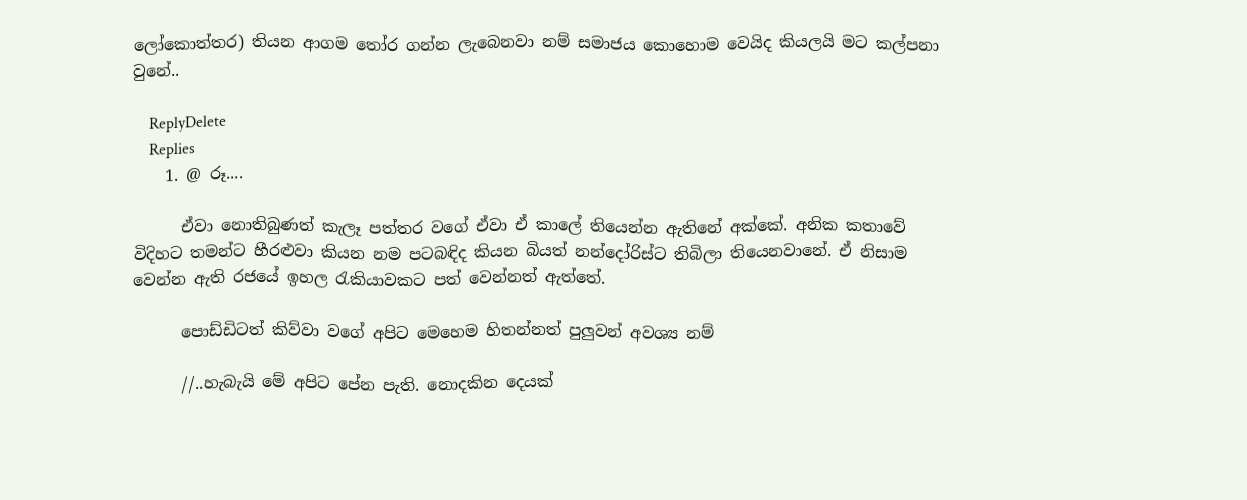ලෝකොත්තර) තියන ආගම තෝර ගන්න ලැබෙනවා නම් සමාජය කොහොම වෙයිද කියලයි මට කල්පනා වුනේ..

    ReplyDelete
    Replies
    1. @ රූ....

      ඒවා නොතිබුණත් කැලෑ පත්තර වගේ ඒවා ඒ කාලේ තියෙන්න ඇතිනේ අක්කේ. අනික කතාවේ විදිහට තමන්ට හීරළුවා කියන නම පටබඳිද කියන බියත් නන්දෝරිස්ට තිබිලා තියෙනවානේ. ඒ නිසාම වෙන්න ඇති රජයේ ඉහල රැකියාවකට පත් වෙන්නත් ඇත්තේ.

      පොඩ්ඩිටත් කිව්වා වගේ අපිට මෙහෙම හිතන්නත් පුලුවන් අවශ්‍ය නම්

      //..හැබැයි මේ අපිට පේන පැති. නොදකින දෙයක්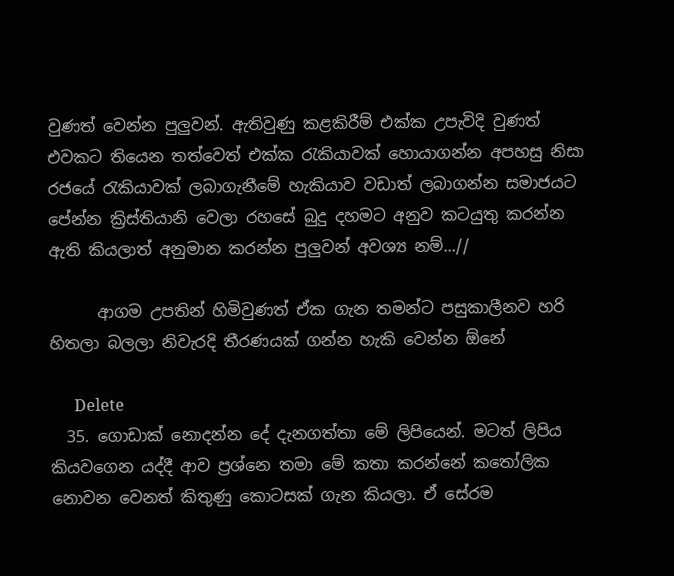වුණත් වෙන්න පුලුවන්. ඇතිවුණු කළකිරීම් එක්ක උපැවිදි වුණත් එවකට තියෙන තත්වෙත් එක්ක රැකියාවක් හොයාගන්න අපහසු නිසා රජයේ රැකියාවක් ලබාගැනීමේ හැකියාව වඩාත් ලබාගන්න සමාජයට පේන්න ක්‍රිස්තියානි වෙලා රහසේ බුදු දහමට අනුව කටයුතු කරන්න ඇති කියලාත් අනුමාන කරන්න පුලුවන් අවශ්‍ය නම්...//

      ආගම උපතින් හිමිවුණත් ඒක ගැන තමන්ට පසුකාලීනව හරි හිතලා බලලා නිවැරදි තීරණයක් ගන්න හැකි වෙන්න ඕනේ

      Delete
  35. ගොඩාක් නොදන්න දේ දැනගත්තා මේ ලිපියෙන්. මටත් ලිපිය කියවගෙන යද්දී ආව ප්‍රශ්නෙ තමා මේ කතා කරන්නේ කතෝලික නොවන වෙනත් කිතුණු කොටසක් ගැන කියලා. ඒ සේරම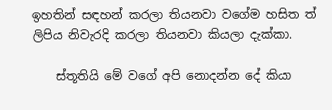ඉහතින් සඳහන් කරලා තියනවා වගේම හසිත ත් ලිපිය නිවැරදි කරලා තියනවා කියලා දැක්කා.

    ස්තූතියි මේ වගේ අපි නොදන්න දේ කියා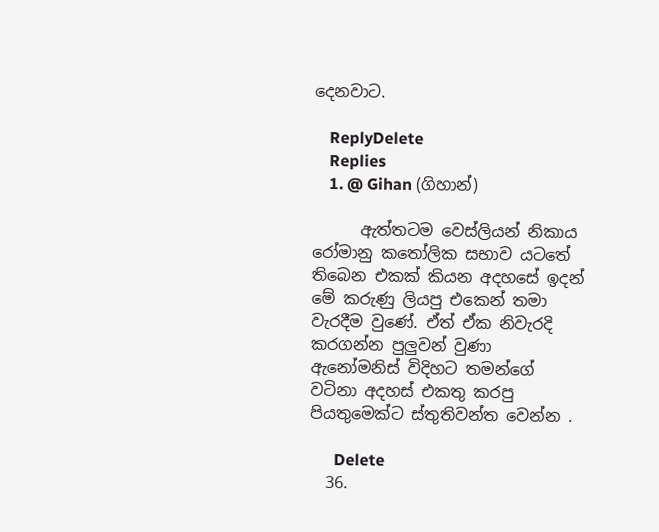දෙනවාට.

    ReplyDelete
    Replies
    1. @ Gihan (ගිහාන්)

      ඇත්තටම වෙස්ලියන් නිකාය රෝමානු කතෝලික සභාව යටතේ තිබෙන එකක් කියන අදහසේ ඉදන් මේ කරුණු ලියපු එකෙන් තමා වැරදීම වුණේ. ඒත් ඒක නිවැරදි කරගන්න පුලුවන් වුණා ඇනෝමනිස් විදිහට තමන්ගේ වටිනා අදහස් එකතු කරපු පියතුමෙක්ට ස්තුතිවන්ත වෙන්න .

      Delete
  36.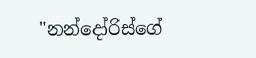"නන්දෝරිස්ගේ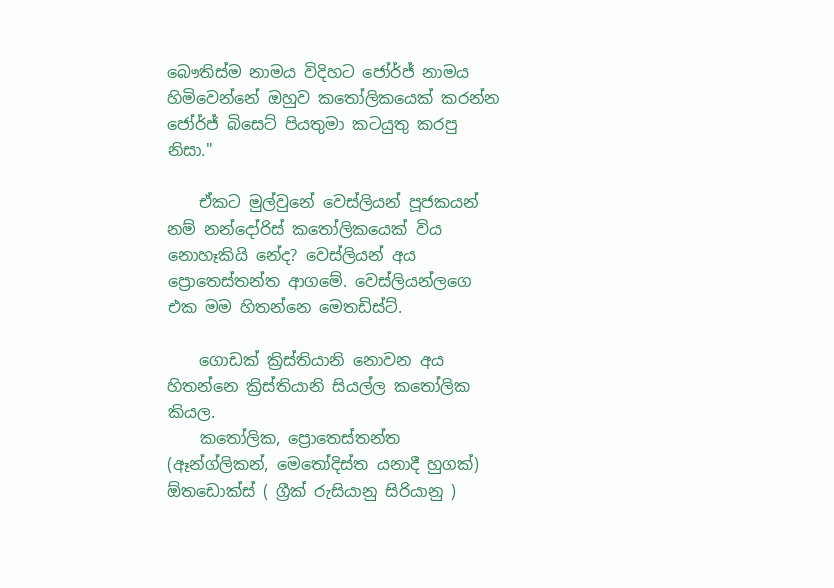බෞතිස්ම නාමය විදිහට ජෝර්ජ් නාමය හිමිවෙන්නේ ඔහුව කතෝලිකයෙක් කරන්න ජෝර්ජ් බිසෙට් පියතුමා කටයුතු කරපු නිසා."

    ඒකට මුල්වුනේ වෙස්ලියන් පූජකයන් නම් නන්දෝරිස් කතෝලිකයෙක් විය නොහෑකියි නේද? වෙස්ලියන් අය ප්‍රොතෙස්තන්ත ආගමේ. වෙස්ලියන්ලගෙ එක මම හිතන්නෙ මෙතඩිස්ට්.

    ගොඩක් ක්‍රිස්තියානි නොවන අය හිතන්නෙ ක්‍රිස්තියානි සියල්ල කතෝලික කියල.
    කතෝලික, ප්‍රොතෙස්තන්ත (ඈන්ග්ලිකන්, මෙතෝදිස්ත යනාදී හුගක්) ඕතඩොක්ස් ( ග්‍රීක් රුසියානු සිරියානු )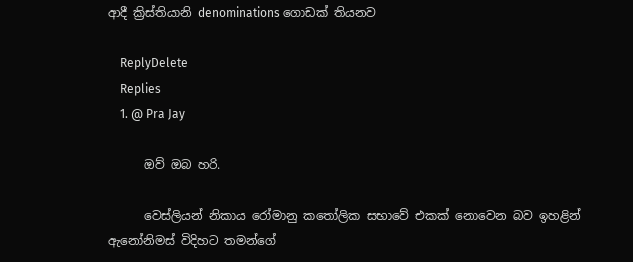ආදී ක්‍රිස්තියානි denominations ගොඩක් තියනව

    ReplyDelete
    Replies
    1. @ Pra Jay

      ඔව් ඔබ හරි.

      වෙස්ලියන් නිකාය රෝමානු කතෝලික සභාවේ එකක් නොවෙන බව ඉහළින් ඇනෝනිමස් විදිහට තමන්ගේ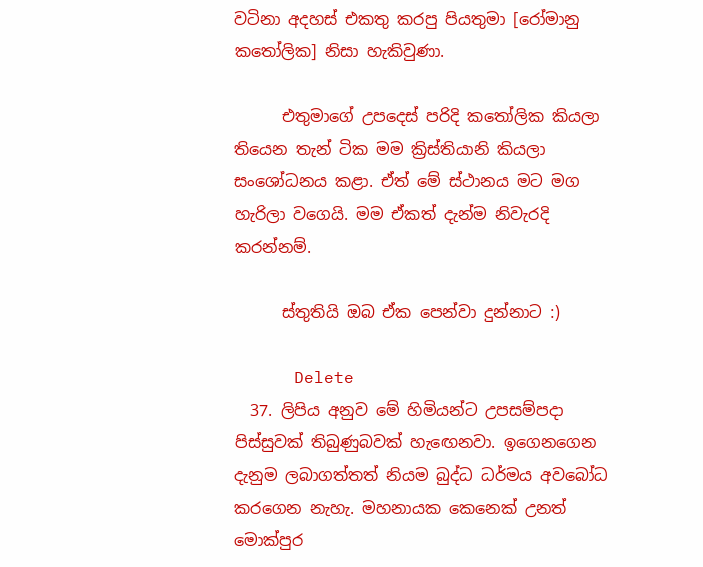වටිනා අදහස් එකතු කරපු පියතුමා [රෝමානු කතෝලික] නිසා හැකිවුණා.

      එතුමාගේ උපදෙස් පරිදි කතෝලික කියලා තියෙන තැන් ටික මම ක්‍රිස්තියානි කියලා සංශෝධනය කළා. ඒත් මේ ස්ථානය මට මග හැරිලා වගෙයි. මම ඒකත් දැන්ම නිවැරදි කරන්නම්.

      ස්තුතියි ඔබ ඒක පෙන්වා දුන්නාට :)

      Delete
  37. ලිපිය අනුව මේ හිමියන්ට උපසම්පදා පිස්සුවක් තිබුණුබවක් හැඟෙනවා. ඉගෙනගෙන දැනුම ලබාගත්තත් නියම බුද්ධ ධර්මය අවබෝධ කරගෙන නැහැ. මහනායක කෙනෙක් උනත් මොක්පුර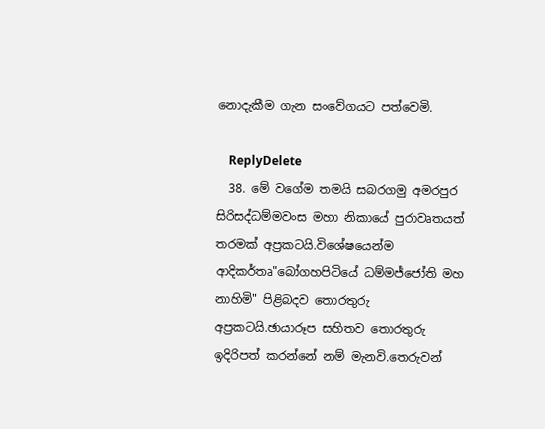නොදැකීම ගැන සංවේගයට පත්වෙමි.

    ReplyDelete
  38. මේ වගේම තමයි සබරගමු අමරපුර සිරිසද්ධම්මවංස මහා නිකායේ පුරාවෘතයත් තරමක් අප්‍රකටයි.විශේෂයෙන්ම ආදිකර්තෘ"බෝගහපිටියේ ධම්මජ්ජෝති මහ නාහිමි" පිළිබදව තොරතුරු අප්‍රකටයි.ඡායාරූප සහිතව තොරතුරු ඉදිරිපත් කරන්නේ නම් මැනවි.තෙරුවන්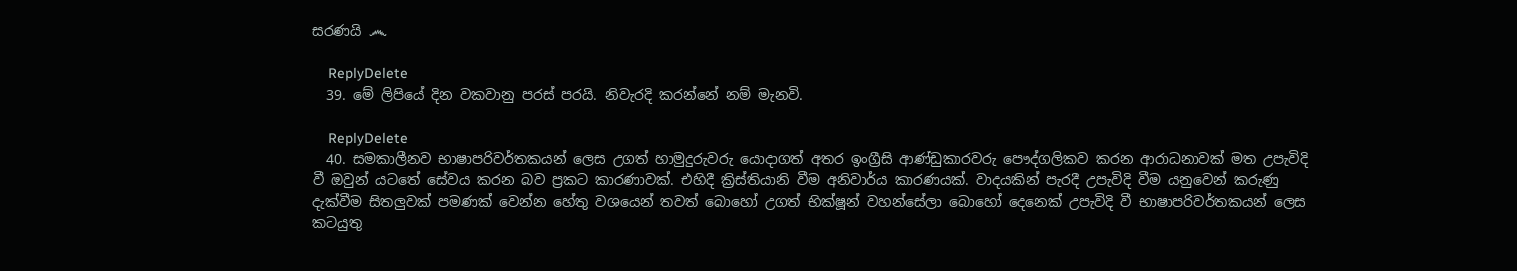සරණයි ෴

    ReplyDelete
  39. මේ ලිපියේ දින වකවානු පරස් පරයි. නිවැරදි කරන්නේ නම් මැනවි.

    ReplyDelete
  40. සමකාලීනව භාෂාපරිවර්තකයන් ලෙස උගත් හාමුදුරුවරු යොදාගත් අතර ඉංග්‍රීසි ආණ්ඩුකාරවරු පෞද්ගලිකව කරන ආරාධනාවක් මත උපැවිදි වී ඔවුන් යටතේ සේවය කරන බව ප්‍රකට කාරණාවක්. එහිදී ක්‍රිස්තියානි වීම අනිවාර්ය කාරණයක්. වාදයකින් පැරදී උපැවිදි වීම යනුවෙන් කරුණු දැක්වීම සිතලුවක් පමණක් වෙන්න හේතු වශයෙන් තවත් බොහෝ උගත් භික්ෂූන් වහන්සේලා බොහෝ දෙනෙක් උපැවිදි වී භාෂාපරිවර්තකයන් ලෙස කටයුතු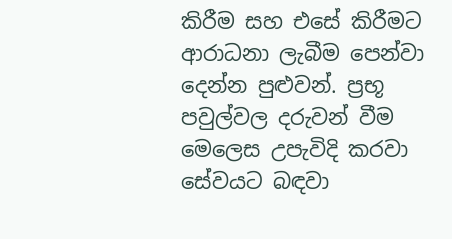කිරීම සහ එසේ කිරීමට ආරාධනා ලැබීම පෙන්වා දෙන්න පුළුවන්. ප්‍රභූ පවුල්වල දරුවන් වීම මෙලෙස උපැවිදි කරවා සේවයට බඳවා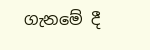ගැනමේ දී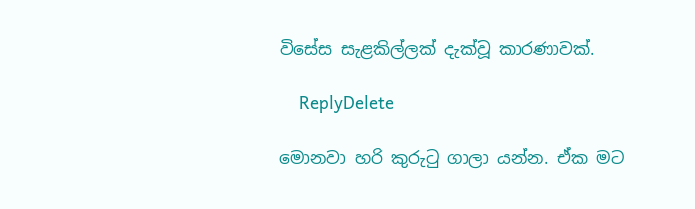විසේස සැළකිල්ලක් දැක්වූ කාරණාවක්.

    ReplyDelete

මොනවා හරි කුරුටු ගාලා යන්න. ඒක මට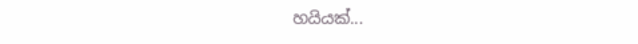හයියක්...